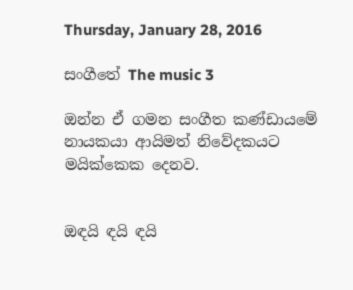Thursday, January 28, 2016

සංගීතේ The music 3

ඔන්න ඒ ගමන සංගීත කණ්ඩායමේ නායකයා ආයිමත් නිවේදකයට මයික්කෙක දෙනව.


ඔඳයි ඳයි ඳයි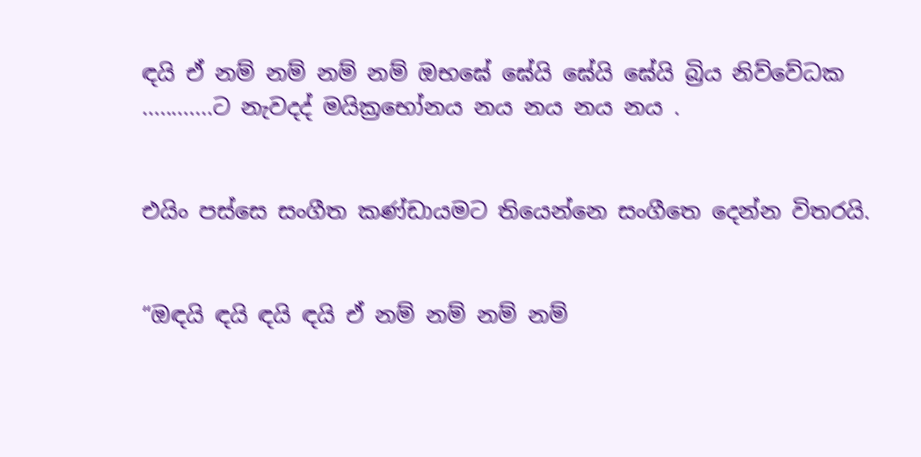ඳයි ඒ නම් නම් නම් නම් ඔභඝේ ඝේයි ඝේයි ඝේයි බ්‍රිය නිව්වේධක ............ට නැවදද් මයික්‍රභෝනය නය නය නය නය .


එයිං පස්සෙ සංගීත කණ්ඩායමට තියෙන්නෙ සංගීතෙ දෙන්න විතරයි.


“ඔඳයි ඳයි ඳයි ඳයි ඒ නම් නම් නම් නම්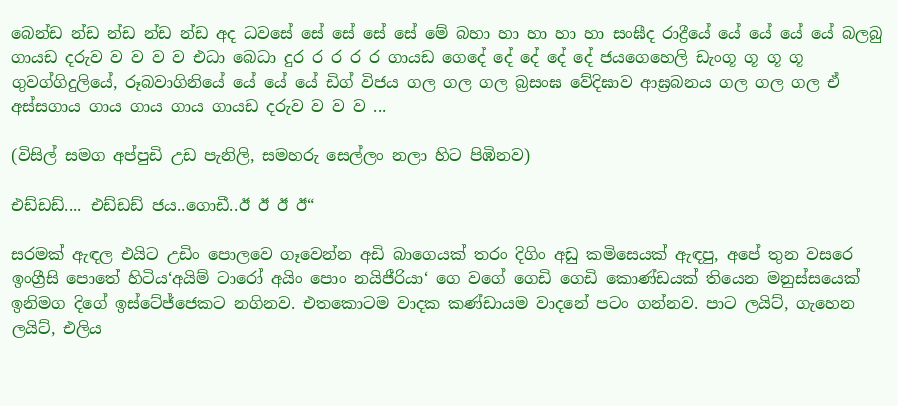බෙන්ඩ න්ඩ න්ඩ න්ඩ න්ඩ අද ධවසේ සේ සේ සේ සේ මේ බහා හා හා හා හා සංඝීද රාද්‍රීයේ යේ යේ යේ යේ බලබු ගායඩ දරුව ව ව ව ව එධා බෙධා දුර ර ර ර ර ගායඩ ගෙදේ දේ දේ දේ දේ ජයගෙහෙලි ඩැංගූ ගූ ගූ ගූ ගුවග්ගිදුලියේ, රූබවාගිනියේ යේ යේ යේ ඩිග් විජය ගල ගල ගල බ්‍රසංඝ වේදිඝාව ආඝ්‍රබනය ගල ගල ගල ඒ අස්සගාය ගාය ගාය ගාය ගායඩ දරුව ව ව ව ...

(විසිල් සමග අප්පුඩි උඩ පැනිලි, සමහරු සෙල්ලං නලා හිට පිඹිනව)

එඩ්ඩඩ්.... එඩ්ඩඩ් ජය..ගොඩී..ඊ ඊ ඊ ඊ“

සරමක් ඇඳල එයිට උඩිං පොලවෙ ගෑවෙන්න අඩි බාගෙයක් තරං දිගිං අඩු කමිසෙයක් ඇඳපු, අපේ තුන වසරෙ ඉංග්‍රීසි පොතේ හිටිය‘අයිම් ටාරෝ අයිං පොං නයිජීරියා‘ ගෙ වගේ ගෙඩි ගෙඩි කොණ්ඩයක් තියෙන මනුස්සයෙක් ඉනිමග දිගේ ඉස්ටේජ්ජෙකට නගිනව. එතකොටම වාදක කණ්ඩායම වාදනේ පටං ගන්නව. පාට ලයිට්, ගැහෙන ලයිට්, එලිය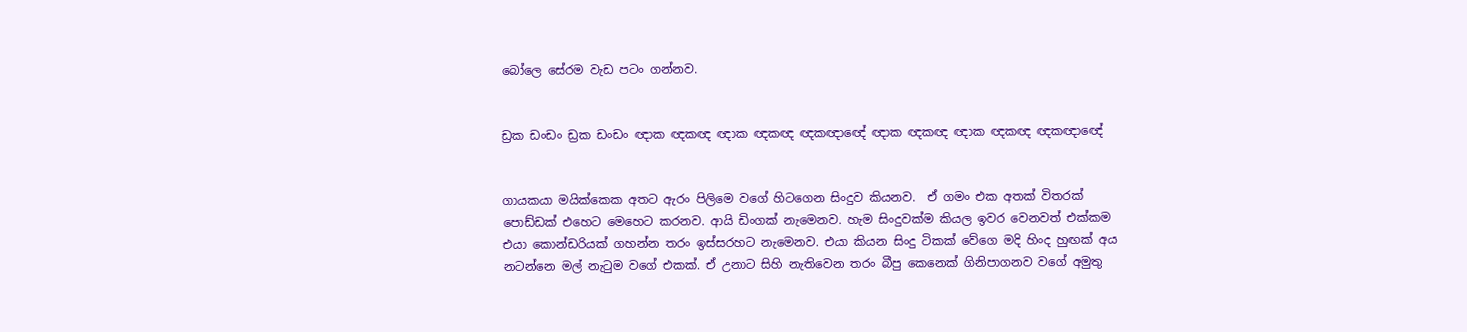බෝලෙ සේරම වැඩ පටං ගන්නව.


ඩ්‍රක ඩංඩං ඩ්‍රක ඩංඩං ඥාක ඥකඥ ඥාක ඥකඥ ඥකඥාඥේ ඥාක ඥකඥ ඥාක ඥකඥ ඥකඥාඥේ


ගායකයා මයික්කෙක අතට ඇරං පිලිමෙ වගේ හිටගෙන සිංදුව කියනව.  ඒ ගමං එක අතක් විතරක් පොඩ්ඩක් එහෙට මෙහෙට කරනව. ආයි ඩිංගක් නැමෙනව. හැම සිංදුවක්ම කියල ඉවර වෙනවත් එක්කම එයා කොන්ඩරියක් ගහන්න තරං ඉස්සරහට නැමෙනව. එයා කියන සිංදු ටිකක් වේගෙ මදි හිංද හුඟක් අය නටන්නෙ මල් නැටුම වගේ එකක්. ඒ උනාට සිහි නැතිවෙන තරං බීපු කෙනෙක් ගිනිපාගනව වගේ අමුතු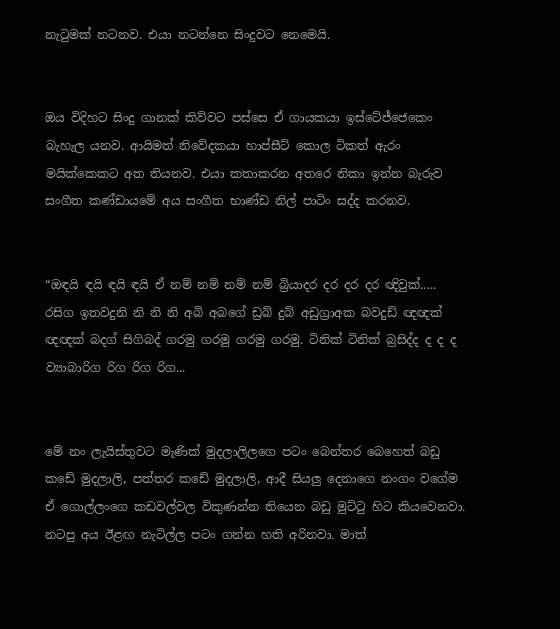නැටුමක් නටනව. එයා නටන්නෙ සිංදුවට නෙමෙයි.


ඔය විදිහට සිංදු ගානක් කිව්වට පස්සෙ ඒ ගායකයා ඉස්ටේජ්ජෙකෙං බැහැල යනව. ආයිමත් නිවේදකයා හාප්සීට් කොල ටිකත් ඇරං මයික්කෙකට අත තියනව. එයා කතාකරන අතරෙ නිකා ඉන්න බැරුව සංගීත කණ්ඩායමේ අය සංගීත භාණ්ඩ නිල් පාටිං සද්ද කරනව.


“ඔඳයි ඳයි ඳයි ඳයි ඒ නම් නම් නම් නම් බ්‍රියාදර දර දර දර ඥිවුක්..... රසිග ඉතවදුනි නි නි නි අබි අබගේ ඩ්‍රබ් දුබ් අඩුග්‍රාඅක බවදුඩ් ඥඥක් ඥඥක් බදග් සිගිබද් ගරමු ගරමු ගරමු ගරමු. ටිනික් ටිනික් බ්‍රසිද්ද ද ද ද ව්‍යාබාරිග රිග රිග රිග...


මේ නං ලැයිස්තුවට මැණික් මුදලාලිලගෙ පටං බෙන්තර බෙහෙත් බඩු කඩේ මුදලාලි, පත්තර කඩේ මුදලාලි, ආදී සියලු දෙනාගෙ නංගං වගේම ඒ ගොල්ලංගෙ කඩවල්වල විකුණන්න තියෙන බඩු මුට්ටු හිට කියවෙනවා. නටපු අය ඊළඟ නැටිල්ල පටං ගන්න හති අරිනවා. මාත්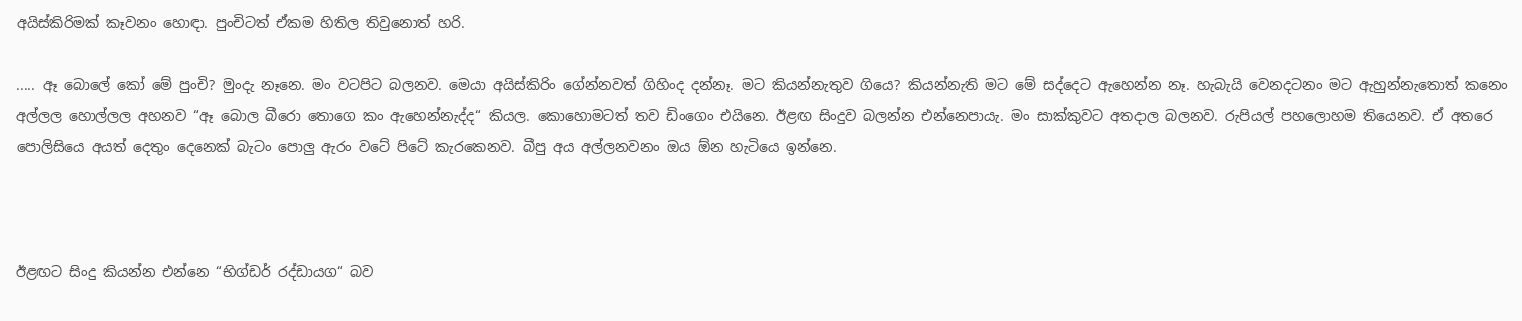අයිස්කිරිමක් කෑවනං හොඳා. පුංචිටත් ඒකම හිතිල තිවුනොත් හරි.

..... ඈ බොලේ කෝ මේ පුංචි? මුංදැ නෑනෙ. මං වටපිට බලනව. මෙයා අයිස්කිරිං ගේන්නවත් ගිහිංද දන්නෑ. මට කියන්නැතුව ගියෙ? කියන්නැති මට මේ සද්දෙට ඇහෙන්න නෑ. හැබැයි වෙනදටනං මට ඇහුන්නැතොත් කනෙං අල්ලල හොල්ලල අහනව “ඈ බොල බීරො තොගෙ කං ඇහෙන්නැද්ද“ කියල. කොහොමටත් තව ඩිංගෙං එයිනෙ. ඊළඟ සිංදුව බලන්න එන්නෙපායැ. මං සාක්කුවට අතදාල බලනව. රුපියල් පහලොහම තියෙනව. ඒ අතරෙ පොලිසියෙ අයත් දෙතුං දෙනෙක් බැටං පොලු ඇරං වටේ පිටේ කැරකෙනව. බීපු අය අල්ලනවනං ඔය ඕන හැටියෙ ඉන්නෙ.



ඊළඟට සිංදු කියන්න එන්නෙ “භිග්ඩර් රද්ඩායග“ බව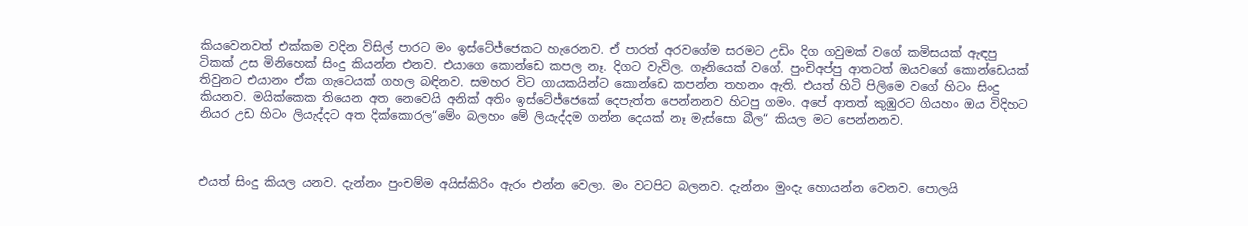කියවෙනවත් එක්කම වදින විසිල් පාරට මං ඉස්ටේජ්ජෙකට හැරෙනව. ඒ පාරත් අරවගේම සරමට උඩිං දිග ගවුමක් වගේ කමිසයක් ඇඳපු ටිකක් උස මිනිහෙක් සිංදු කියන්න එනව. එයාගෙ කොන්ඩෙ කපල නෑ. දිගට වැවිල. ගෑනියෙක් වගේ. පුංචිඅප්පු ආතටත් ඔයවගේ කොන්ඩෙයක් තිවුනට එයානං ඒක ගැටෙයක් ගහල බඳිනව. සමහර විට ගායකයින්ට කොන්ඩෙ කපන්න තහනං ඇති. එයත් හිටි පිලිමෙ වගේ හිටං සිංදු කියනව. මයික්කෙක තියෙන අත නෙවෙයි අනික් අතිං ඉස්ටේජ්ජෙකේ දෙපැත්ත පෙන්නනව හිටපු ගමං. අපේ ආතත් කුඹුරට ගියහං ඔය විදිහට නියර උඩ හිටං ලියැද්දට අත දික්කොරල“මේං බලහං මේ ලියැද්දම ගන්න දෙයක් නෑ මැස්සො බීල“ කියල මට පෙන්නනව.



එයත් සිංදු කියල යනව. දැන්නං පුංචම්ම අයිස්කිරිං ඇරං එන්න වෙලා. මං වටපිට බලනව. දැන්නං මුංදැ හොයන්න වෙනව. පොලයි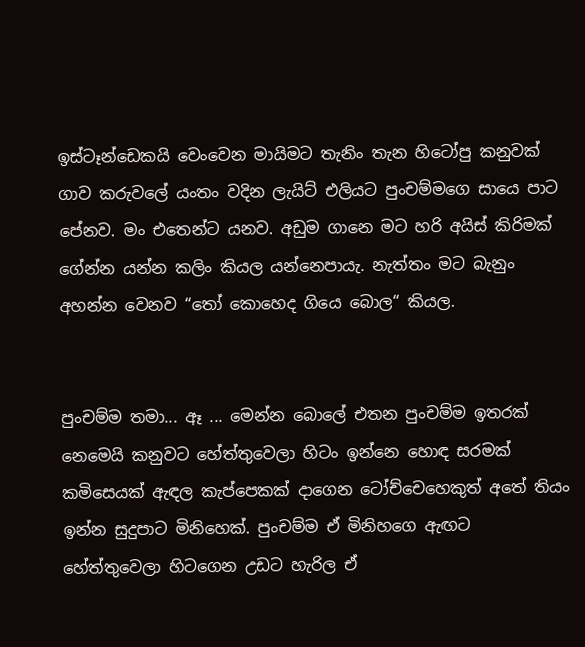ඉස්ටෑන්ඩෙකයි වෙංවෙන මායිමට තැනිං තැන හිටෝපු කනුවක් ගාව කරුවලේ යංතං වදින ලැයිට් එලියට පුංචම්මගෙ සායෙ පාට පේනව. මං එතෙන්ට යනව. අඩුම ගානෙ මට හරි අයිස් කිරිමක් ගේන්න යන්න කලිං කියල යන්නෙපායැ. නැත්තං මට බැනුං අහන්න වෙනව “තෝ කොහෙද ගියෙ බොල“ කියල.


පුංචම්ම තමා... ඈ ... මෙන්න බොලේ එතන පුංචම්ම ඉතරක් නෙමෙයි කනුවට හේත්තුවෙලා හිටං ඉන්නෙ හොඳ සරමක් කමිසෙයක් ඇඳල කැප්පෙකක් දාගෙන ටෝච්චෙහෙකුත් අතේ තියං ඉන්න සුදුපාට මිනිහෙක්. පුංචම්ම ඒ මිනිහගෙ ඇඟට හේත්තුවෙලා හිටගෙන උඩට හැරිල ඒ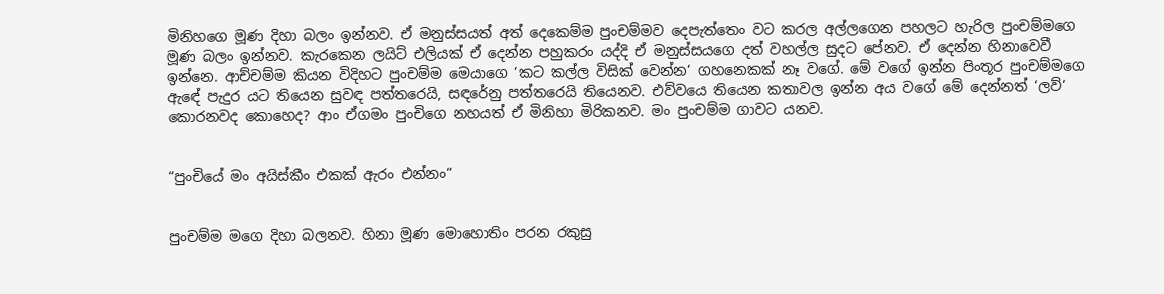මිනිහගෙ මූණ දිහා බලං ඉන්නව. ඒ මනුස්සයත් අත් දෙකෙම්ම පුංචම්මව දෙපැත්තෙං වට කරල අල්ලගෙන පහලට හැරිල පුංචම්මගෙ මූණ බලං ඉන්නව. කැරකෙන ලයිට් එලියක් ඒ දෙන්න පහුකරං යද්දි ඒ මනුස්සයගෙ දත් වහල්ල සුදට පේනව. ඒ දෙන්න හිනාවෙවී ඉන්නෙ. ආච්චම්ම කියන විදිහට පුංචම්ම මෙයාගෙ ‘කට කල්ල විසික් වෙන්න‘ ගහනෙකක් නෑ වගේ. මේ වගේ ඉන්න පිංතූර පුංචම්මගෙ ඇඳේ පැදුර යට තියෙන සුවඳ පත්තරෙයි, සඳරේනු පත්තරෙයි තියෙනව. එව්වයෙ තියෙන කතාවල ඉන්න අය වගේ මේ දෙන්නත් ‘ලව්‘ කොරනවද කොහෙද? ආං ඒගමං පුංචිගෙ නහයත් ඒ මිනිහා මිරිකනව. මං පුංචම්ම ගාවට යනව.


“පුංචියේ මං අයිස්කීං එකක් ඇරං එන්නං“


පුංචම්ම මගෙ දිහා බලනව. හිනා මූණ මොහොතිං පරන රකුසු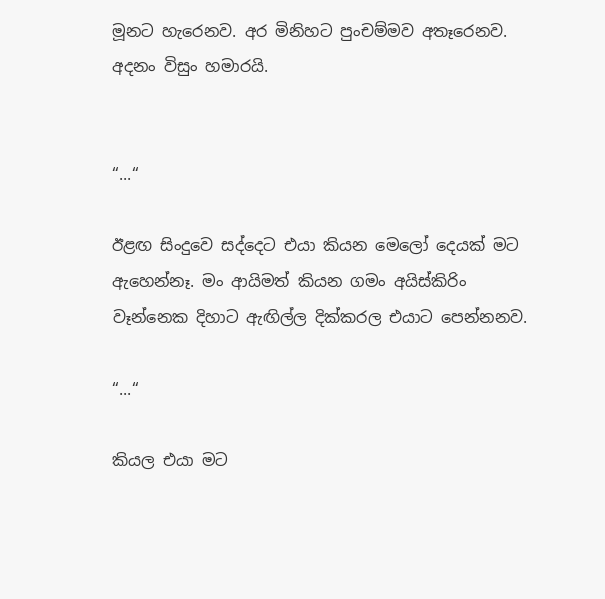මූනට හැරෙනව. අර මිනිහට පුංචම්මව අතෑරෙනව. අදනං විසුං හමාරයි.


“...“

ඊළඟ සිංදුවෙ සද්දෙට එයා කියන මෙලෝ දෙයක් මට ඇහෙන්නෑ. මං ආයිමත් කියන ගමං අයිස්කිරිං වෑන්නෙක දිහාට ඇඟිල්ල දික්කරල එයාට පෙන්නනව.

“...“

කියල එයා මට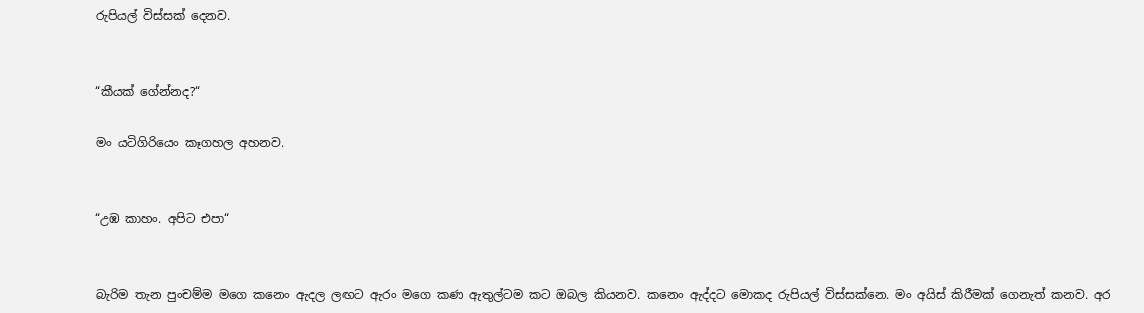රුපියල් විස්සක් දෙනව.


“කීයක් ගේන්නද?“

මං යටිගිරියෙං කෑගහල අහනව.


“උඹ කාහං. අපිට එපා“


බැරිම තැන පුංචම්ම මගෙ කනෙං ඇදල ලඟට ඇරං මගෙ කණ ඇතුල්ටම කට ඔබල කියනව. කනෙං ඇද්දට මොකද රුපියල් විස්සක්නෙ. මං අයිස් කිරීමක් ගෙනැත් කනව. අර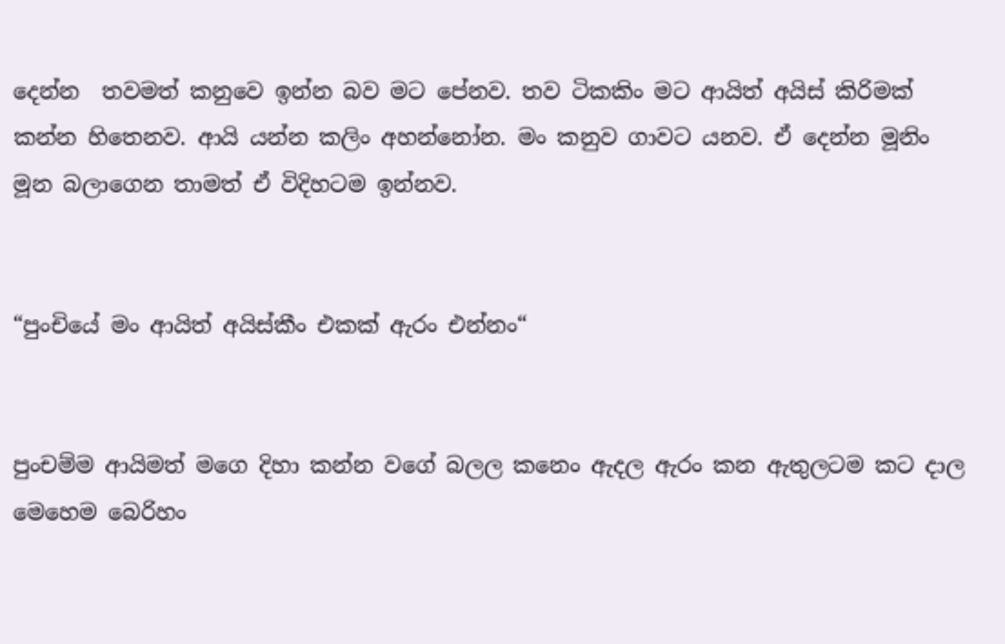දෙන්න  තවමත් කනුවෙ ඉන්න බව මට පේනව. තව ටිකකිං මට ආයිත් අයිස් කිරිමක් කන්න හිතෙනව. ආයි යන්න කලිං අහන්නෝන. මං කනුව ගාවට යනව. ඒ දෙන්න මූනිං මූන බලාගෙන තාමත් ඒ විදිහටම ඉන්නව.


“පුංචියේ මං ආයිත් අයිස්කීං එකක් ඇරං එන්නං“


පුංචම්ම ආයිමත් මගෙ දිහා කන්න වගේ බලල කනෙං ඇදල ඇරං කන ඇතුලටම කට දාල මෙහෙම බෙරිහං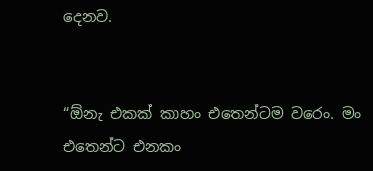දෙනව.


“ඕනැ එකක් කාහං එතෙන්ටම වරෙං. මං එතෙන්ට එනකං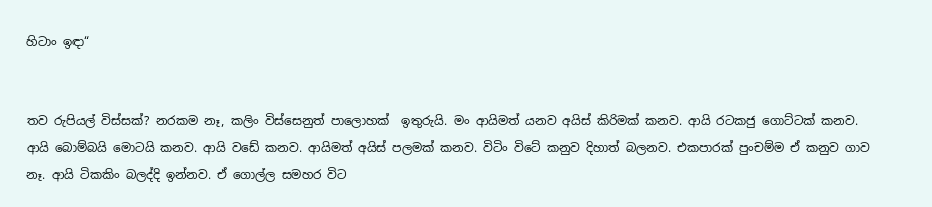හිටාං ඉඳා“


තව රුපියල් විස්සක්? නරකම නෑ, කලිං විස්සෙනුත් පාලොහක්  ඉතුරුයි. මං ආයිමත් යනව අයිස් කිරිමක් කනව. ආයි රටකජු ගොට්ටක් කනව. ආයි බොම්බයි මොටයි කනව. ආයි වඩේ කනව. ආයිමත් අයිස් පලමක් කනව. විටිං විටේ කනුව දිහාත් බලනව. එකපාරක් පුංචම්ම ඒ කනුව ගාව නෑ. ආයි ටිකකිං බලද්දි ඉන්නව. ඒ ගොල්ල සමහර විට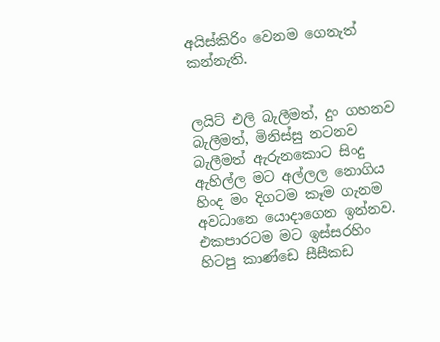අයිස්කිරිං වෙනම ගෙනැත් කන්නැති.


ලයිට් එලි බැලීමත්, දුං ගහනව බැලීමත්, මිනිස්සු නටනව බැලීමත් ඇරුනකොට සිංදු ඇහිල්ල මට අල්ලල නොගිය හිංද මං දිගටම කෑම ගැනම අවධානෙ යොදාගෙන ඉන්නව. එකපාරටම මට ඉස්සරහිං හිටපු කාණ්ඩෙ සීසීකඩ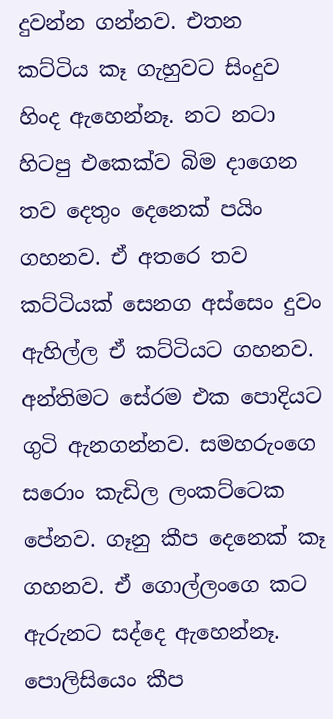දුවන්න ගන්නව. එතන කට්ටිය කෑ ගැහුවට සිංදුව හිංද ඇහෙන්නෑ. නට නටා හිටපු එකෙක්ව බිම දාගෙන තව දෙතුං දෙනෙක් පයිං ගහනව. ඒ අතරෙ තව කට්ටියක් සෙනග අස්සෙං දුවං ඇහිල්ල ඒ කට්ටියට ගහනව. අන්තිමට සේරම එක පොදියට ගුටි ඇනගන්නව. සමහරුංගෙ සරොං කැඩිල ලංකට්ටෙක පේනව. ගෑනු කීප දෙනෙක් කෑ ගහනව. ඒ ගොල්ලංගෙ කට ඇරුනට සද්දෙ ඇහෙන්නෑ. පොලිසියෙං කීප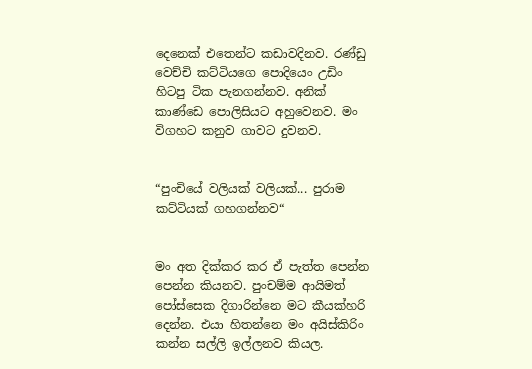දෙනෙක් එතෙන්ට කඩාවදිනව. රණ්ඩු වෙච්චි කට්ටියගෙ පොදියෙං උඩිං හිටපු ටික පැනගන්නව. අනික් කාණ්ඩෙ පොලිසියට අහුවෙනව. මං විගහට කනුව ගාවට දුවනව.


“පුංචියේ වලියක් වලියක්... පුරාම කට්ටියක් ගහගන්නව“


මං අත දික්කර කර ඒ පැත්ත පෙන්න පෙන්න කියනව. පුංචම්ම ආයිමත් පෝස්සෙක දිගාරින්නෙ මට කීයක්හරි දෙන්න. එයා හිතන්නෙ මං අයිස්කිරිං කන්න සල්ලි ඉල්ලනව කියල.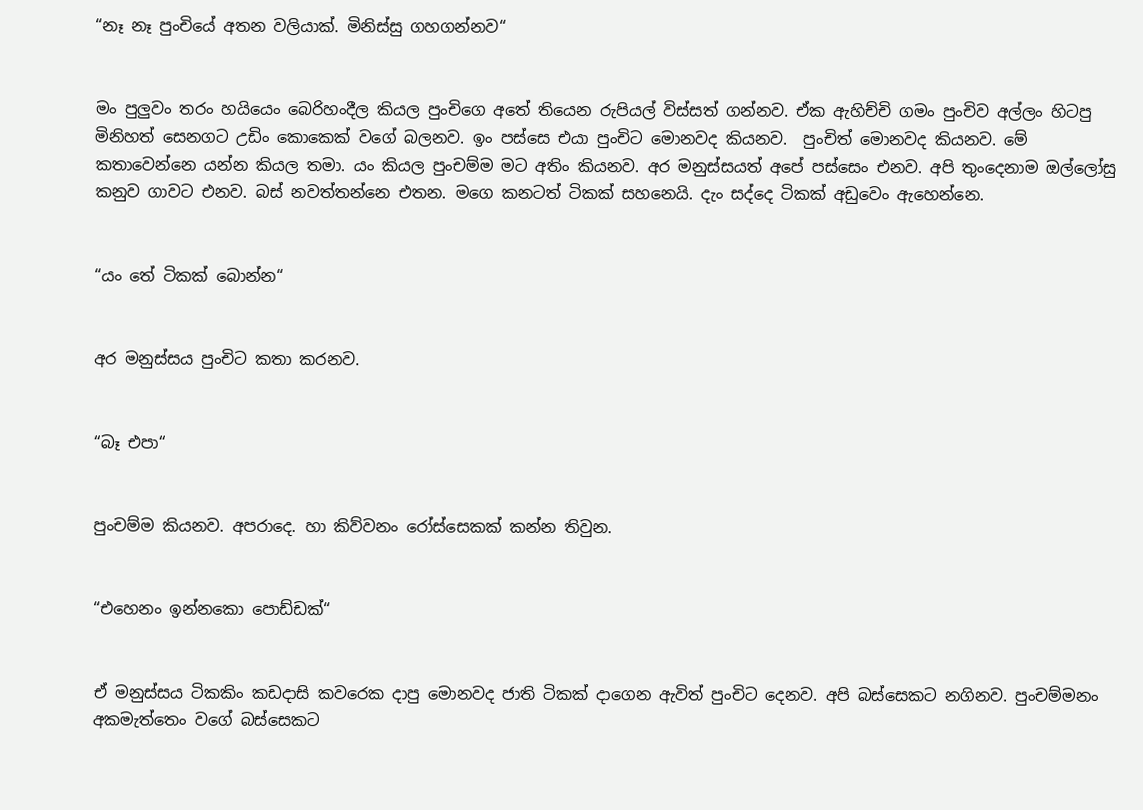“නෑ නෑ පුංචියේ අතන වලියාක්. මිනිස්සු ගහගන්නව“


මං පුලුවං තරං හයියෙං බෙරිහංදීල කියල පුංචිගෙ අතේ තියෙන රුපියල් විස්සත් ගන්නව. ඒක ඇහිච්චි ගමං පුංචිව අල්ලං හිටපු මිනිහත් සෙනගට උඩිං කොකෙක් වගේ බලනව. ඉං පස්සෙ එයා පුංචිට මොනවද කියනව.  පුංචිත් මොනවද කියනව. මේ කතාවෙන්නෙ යන්න කියල තමා. යං කියල පුංචම්ම මට අතිං කියනව. අර මනුස්සයත් අපේ පස්සෙං එනව. අපි තුංදෙනාම ඔල්ලෝසු කනුව ගාවට එනව. බස් නවත්තන්නෙ එතන. මගෙ කනටත් ටිකක් සහනෙයි. දැං සද්දෙ ටිකක් අඩුවෙං ඇහෙන්නෙ.


“යං තේ ටිකක් බොන්න“


අර මනුස්සය පුංචිට කතා කරනව.


“බෑ එපා“


පුංචම්ම කියනව. අපරාදෙ. හා කිව්වනං රෝස්සෙකක් කන්න තිවුන.


“එහෙනං ඉන්නකො පොඩ්ඩක්“


ඒ මනුස්සය ටිකකිං කඩදාසි කවරෙක දාපු මොනවද ජාති ටිකක් දාගෙන ඇවිත් පුංචිට දෙනව. අපි බස්සෙකට නගිනව. පුංචම්මනං අකමැත්තෙං වගේ බස්සෙකට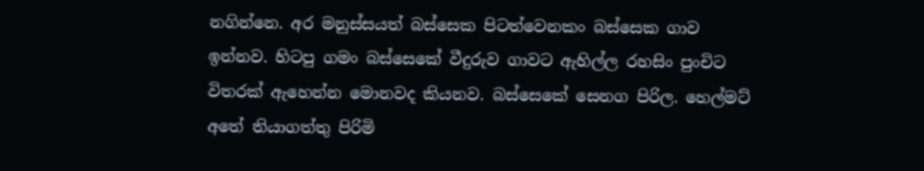නගින්නෙ. අර මනුස්සයත් බස්සෙක පිටත්වෙනකං බස්සෙක ගාව ඉන්නව. හිටපු ගමං බස්සෙකේ වීදුරුව ගාවට ඇහිල්ල රහසිං පුංචිට විතරක් ඇහෙන්න මොනවද කියනව. බස්සෙකේ සෙනග පිරිල. හෙල්මට් අතේ තියාගත්තු පිරිමි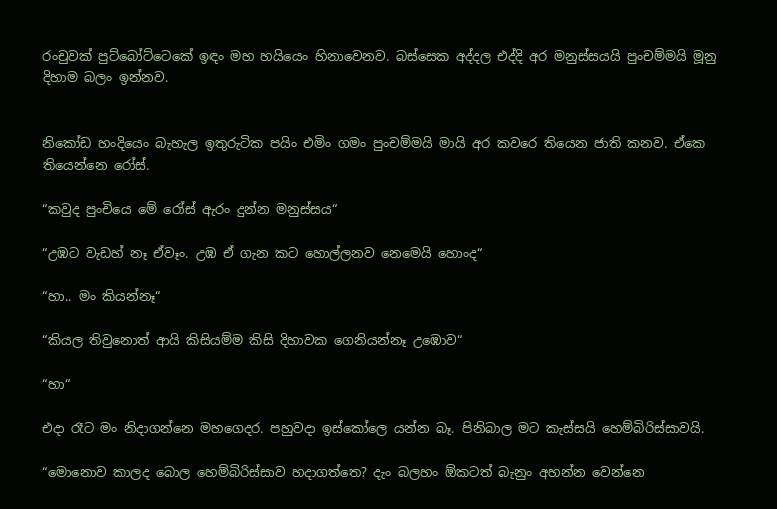රංචුවක් පුට්බෝට්ටෙකේ ඉඳං මහ හයියෙං හිනාවෙනව. බස්සෙක අද්දල එද්දි අර මනුස්සයයි පුංචම්මයි මූනු දිහාම බලං ඉන්නව.


නිකෝඩ හංදියෙං බැහැල ඉතුරුටික පයිං එමිං ගමං පුංචම්මයි මායි අර කවරෙ තියෙන ජාති කනව. ඒකෙ තියෙන්නෙ රෝස්.

“කවුද පුංචියෙ මේ රෝස් ඇරං දුන්න මනුස්සය“

“උඹට වැඩහ් නෑ ඒවෑං. උඹ ඒ ගැන කට හොල්ලනව නෙමෙයි හොංද“

“හා.. මං කියන්නෑ“

“කියල තිවුනොත් ආයි කිසියම්ම කිසි දිහාවක ගෙනියන්නෑ උඹොව“

“හා“

එදා රෑට මං නිදාගන්නෙ මහගෙදර. පහුවදා ඉස්කෝලෙ යන්න බෑ. පිනිබාල මට කැස්සයි හෙම්බිරිස්සාවයි.

“මොනොව කාලද බොල හෙම්බිරිස්සාව හදාගත්තෙ? දැං බලහං ඕකටත් බැනුං අහන්න වෙන්නෙ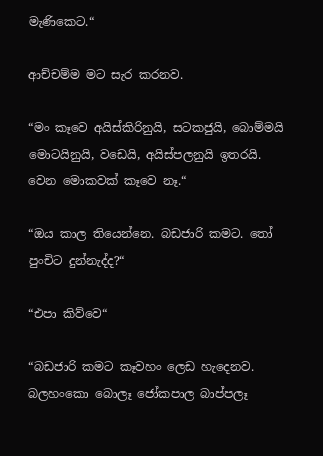මැණිකෙට.“

ආච්චම්ම මට සැර කරනව.

“මං කෑවෙ අයිස්කිරිනුයි, සටකජුයි, බොම්මයි මොටයිනුයි, වඩෙයි, අයිස්පලනුයි ඉතරයි. වෙන මොකවක් කෑවෙ නෑ.“

“ඔය කාල තියෙන්නෙ. බඩජාරි කමට. තෝ පුංචිට දුන්නැද්ද?“

“එපා කිව්වෙ“

“බඩජාරි කමට කෑවහං ලෙඩ හැදෙනව. බලහංකො බොලෑ ජෝකපාල බාප්පලෑ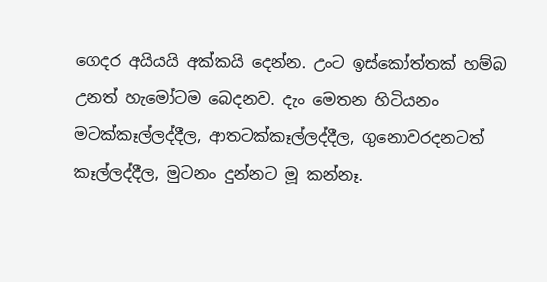ගෙදර අයියයි අක්කයි දෙන්න. උංට ඉස්කෝත්තක් හම්බ උනත් හැමෝටම බෙදනව. දැං මෙතන හිටියනං මටක්කෑල්ලද්දීල, ආතටක්කෑල්ලද්දීල, ගුනොවරදනටත් කෑල්ලද්දීල, මුටනං දුන්නට මූ කන්නෑ.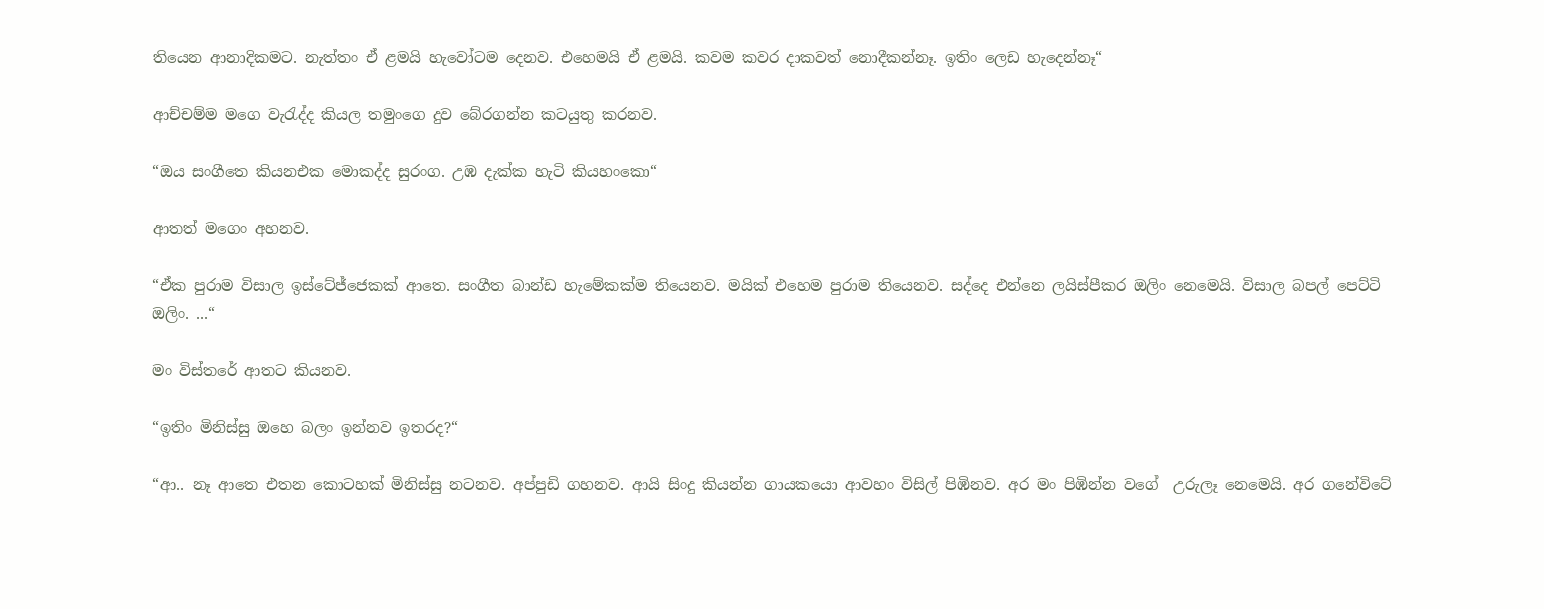තියෙන ආනාදිකමට. නැත්තං ඒ ළමයි හැවෝටම දෙනව. එහෙමයි ඒ ළමයි. කවම කවර දාකවත් නොදීකන්නෑ. ඉතිං ලෙඩ හැදෙන්නෑ“

ආච්චම්ම මගෙ වැරැද්ද කියල තමුංගෙ දුව බේරගන්න කටයුතු කරනව.

“ඔය සංගීතෙ කියනඑක මොකද්ද සුරංග. උඹ දැක්ක හැටි කියහංකො“

ආතත් මගෙං අහනව.

“ඒක පුරාම විසාල ඉස්ටේජ්ජෙකක් ආතෙ. සංගීත බාන්ඩ හැමේකක්ම තියෙනව. මයික් එහෙම පුරාම තියෙනව. සද්දෙ එන්නෙ ලයිස්පීකර ඔලිං නෙමෙයි. විසාල බපල් පෙට්ටි ඔලිං. ...“

මං විස්තරේ ආතට කියනව.

“ඉතිං මිනිස්සු ඔහෙ බලං ඉන්නව ඉතරද?“

“ආ.. නෑ ආතෙ එතන කොටහක් මිනිස්සු නටනව. අප්පුඩි ගහනව. ආයි සිංදු කියන්න ගායකයො ආවහං විසිල් පිඹිනව. අර මං පිඹින්න වගේ  උරුලෑ නෙමෙයි. අර ගනේවිටේ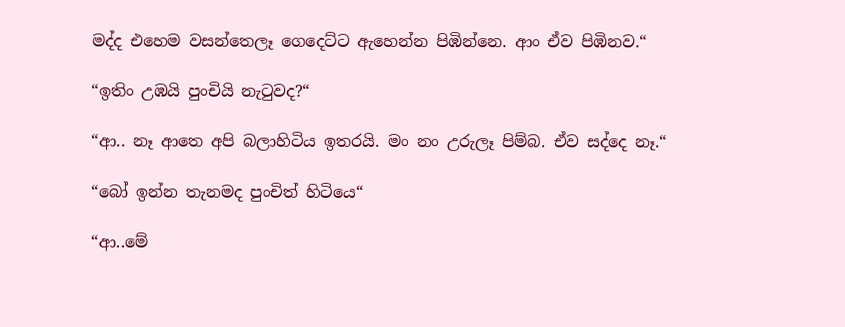මද්ද එහෙම වසන්තෙලෑ ගෙදෙට්ට ඇහෙන්න පිඹින්නෙ. ආං ඒව පිඹිනව.“

“ඉතිං උඹයි පුංචියි නැටුවද?“

“ආ.. නෑ ආතෙ අපි බලාහිටිය ඉතරයි. මං නං උරුලෑ පිම්බ. ඒව සද්දෙ නෑ.“

“බෝ ඉන්න තැනමද පුංචිත් හිටියෙ“

“ආ..මේ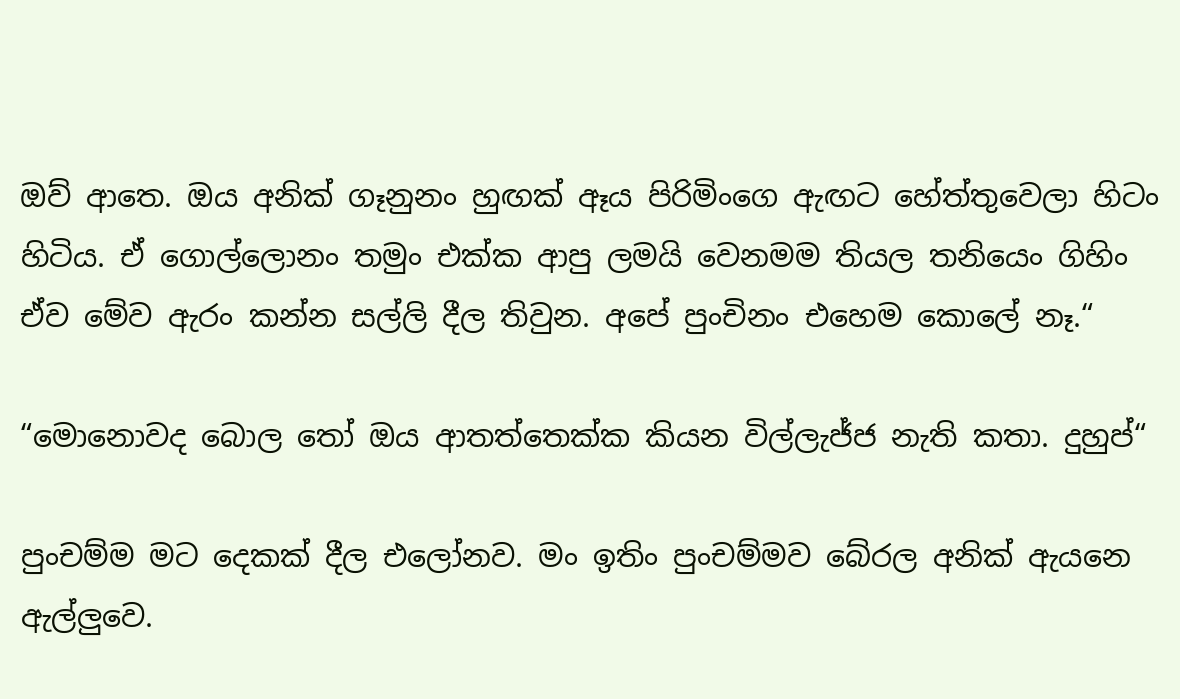ඔව් ආතෙ. ඔය අනික් ගෑනුනං හුඟක් ඈය පිරිමිංගෙ ඇඟට හේත්තුවෙලා හිටං හිටිය. ඒ ගොල්ලොනං තමුං එක්ක ආපු ලමයි වෙනමම තියල තනියෙං ගිහිං ඒව මේව ඇරං කන්න සල්ලි දීල තිවුන. අපේ පුංචිනං එහෙම කොලේ නෑ.“

“මොනොවද බොල තෝ ඔය ආතත්තෙක්ක කියන විල්ලැජ්ජ නැති කතා. දුහුප්“

පුංචම්ම මට දෙකක් දීල එලෝනව. මං ඉතිං පුංචම්මව බේරල අනික් ඇයනෙ ඇල්ලුවෙ.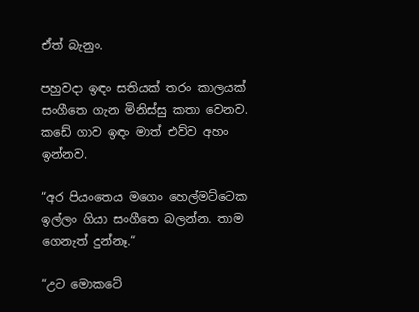ඒත් බැනුං.

පහුවදා ඉඳං සතියක් තරං කාලයක් සංගීතෙ ගැන මිනිස්සු කතා වෙනව. කඩේ ගාව ඉඳං මාත් එව්ව අහං ඉන්නව.

“අර පියංතෙය මගෙං හෙල්මට්ටෙක ඉල්ලං ගියා සංගීතෙ බලන්න. තාම ගෙනැත් දුන්නෑ.“

“උට මොකටේ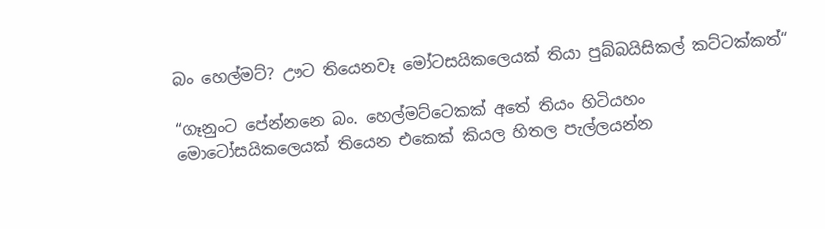බං හෙල්මට්? ඌට තියෙනවෑ මෝටසයිකලෙයක් තියා පුබ්බයිසිකල් කට්ටක්කත්“

“ගෑනුංට පේන්නනෙ බං. හෙල්මට්ටෙකක් අතේ තියං හිටියහං මොටෝසයිකලෙයක් තියෙන එකෙක් කියල හිතල පැල්ලයන්න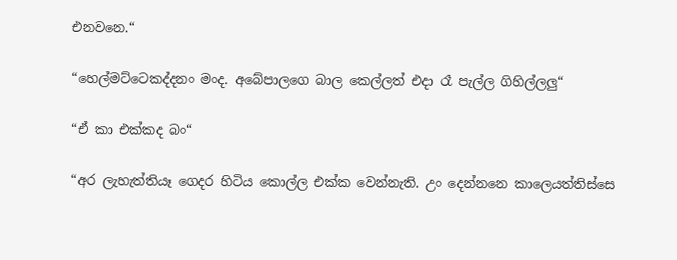එනවනෙ.“

“හෙල්මට්ටෙකද්දනං මංද. අබේපාලගෙ බාල කෙල්ලත් එදා රෑ පැල්ල ගිහිල්ලලු“

“ඒ කා එක්කද බං“

“අර ලැහැත්තියෑ ගෙදර හිටිය කොල්ල එක්ක වෙන්නැති. උං දෙන්නනෙ කාලෙයත්තිස්සෙ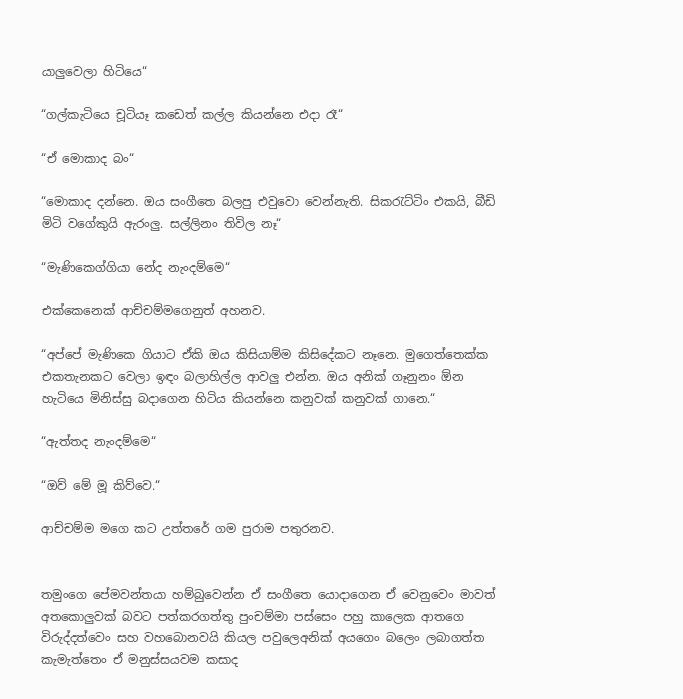යාලුවෙලා හිටියෙ“

“ගල්කැටියෙ චූටියෑ කඩෙත් කල්ල කියන්නෙ එදා රෑ“

“ඒ මොකාද බං“

“මොකාද දන්නෙ. ඔය සංගීතෙ බලපු එවුවො වෙන්නැති. සිකරැට්ටිං එකයි, බීඩි මිටි වගේකුයි ඇරංලු. සල්ලිනං තිවිල නෑ“

“මැණිකෙග්ගියා නේද නැංදම්මෙ“

එක්කෙනෙක් ආච්චම්මගෙනුත් අහනව.

“අප්පේ මැණිකෙ ගියාට ඒකි ඔය කිසියාම්ම කිසිදේකට නෑනෙ. මුගෙත්තෙක්ක එකතැනකට වෙලා ඉඳං බලාහිල්ල ආවලු එන්න. ඔය අනික් ගෑනුනං ඕන හැටියෙ මිනිස්සු බදාගෙන හිටිය කියන්නෙ කනුවක් කනුවක් ගානෙ.“

“ඇත්තද නැංදම්මෙ“

“ඔව් මේ මූ කිව්වෙ.“

ආච්චම්ම මගෙ කට උත්තරේ ගම පුරාම පතුරනව.


තමුංගෙ පේමවන්තයා හම්බුවෙන්න ඒ සංගීතෙ යොදාගෙන ඒ වෙනුවෙං මාවත් අතකොලුවක් බවට පත්කරගත්තු පුංචම්මා පස්සෙං පහු කාලෙක ආතගෙ විරුද්දත්වෙං සහ වහබොනවයි කියල පවුලෙඅනික් අයගෙං බලෙං ලබාගත්ත කැමැත්තෙං ඒ මනුස්සයවම කසාද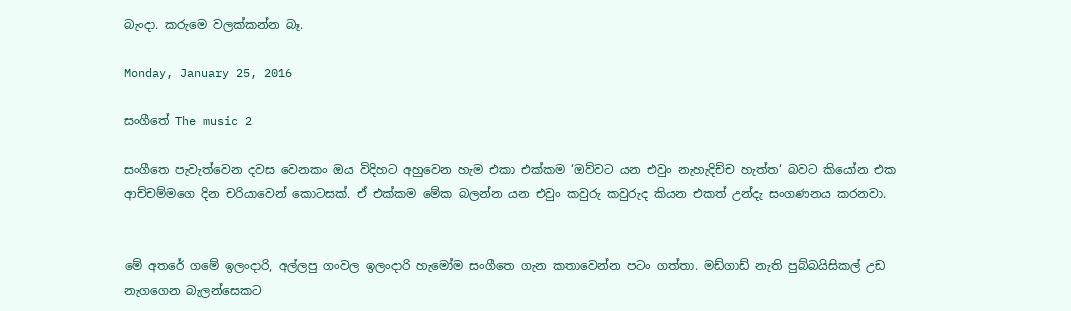බැංදා. කරුමෙ වලක්කන්න බෑ.

Monday, January 25, 2016

සංගීතේ The music 2

සංගීතෙ පැවැත්වෙන දවස වෙනකං ඔය විදිහට අහුවෙන හැම එකා එක්කම ‘ඔව්වට යන එවුං නැහැදිච්ච හැත්ත‘ බවට කියෝන එක ආච්චම්මගෙ දින චරියාවෙන් කොටසක්. ඒ එක්කම මේක බලන්න යන එවුං කවුරු කවුරුද කියන එකත් උන්දැ සංගණනය කරනවා.


මේ අතරේ ගමේ ඉලංදාරි, අල්ලපු ගංවල ඉලංදාරි හැමෝම සංගීතෙ ගැන කතාවෙන්න පටං ගත්තා. මඩ්ගාඩ් නැති පුබ්බයිසිකල් උඩ නැගගෙන බැලන්සෙකට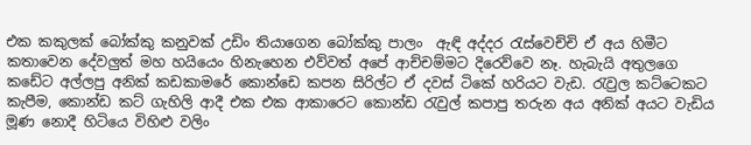එක කකුලක් බෝක්කු කනුවක් උඩිං තියාගෙන බෝක්කු පාලං  ඇඳි අද්දර රැස්වෙච්චි ඒ අය හිමීට කතාවෙන දේවලුත් මහ හයියෙං හිනැහෙන එව්වත් අපේ ආච්චම්මට දිරෙව්වෙ නෑ. හැබැයි අතුලගෙ කඩේට අල්ලපු අනික් කඩකාමරේ කොන්ඩෙ කපන සිරිල්ට ඒ දවස් ටිකේ හරියට වැඩ. රැවුල කට්ටෙකට කැපීම, කොන්ඩ කට් ගැහිලි ආදී එක එක ආකාරෙට කොන්ඩ රැවුල් කපාපු තරුන අය අනික් අයට වැඩිය මූණ නොදී හිටියෙ විහිළු වලිං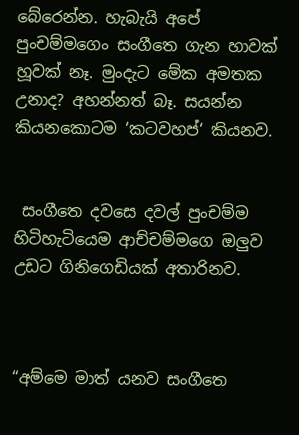බේරෙන්න. හැබැයි අපේ පුංචම්මගෙං සංගීතෙ ගැන හාවක් හූවක් නෑ. මුංදැට මේක අමතක උනාද? අහන්නත් බෑ. සයන්න කියනකොටම ‘කටවහප්‘ කියනව.


 සංගීතෙ දවසෙ දවල් පුංචම්ම හිටිහැටියෙම ආච්චම්මගෙ ඔලුව උඩට ගිනිගෙඩියක් අතාරිනව.



“අම්මෙ මාත් යනව සංගීතෙ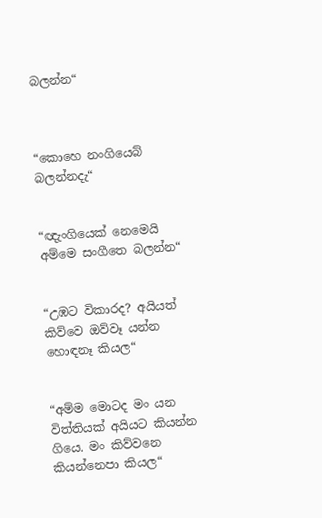බලන්න“



“කොහෙ නංගියෙබ් බලන්නදැ“


“ඥැංගියෙක් නෙමෙයි අම්මෙ සංගීතෙ බලන්න“


“උඹට විකාරද? අයියත් කිව්වෙ ඔව්වෑ යන්න හොඳනෑ කියල“


“අම්ම මොටද මං යන විත්තියක් අයියට කියන්න ගියෙ. මං කිව්වනෙ කියන්නෙපා කියල“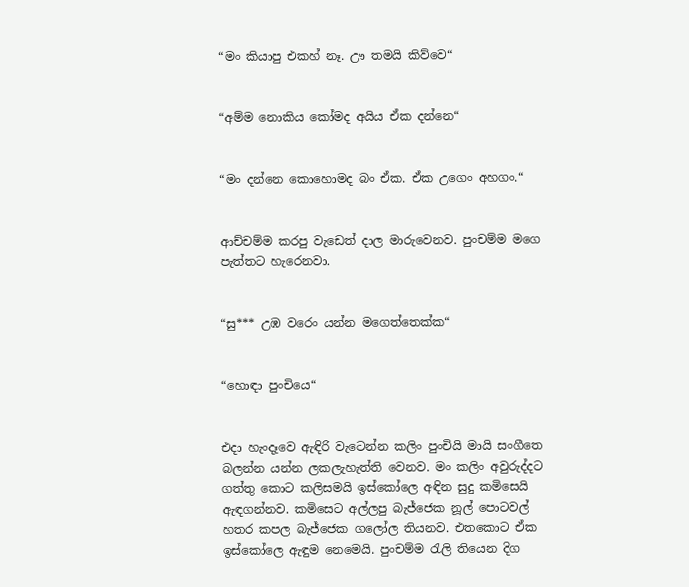“මං කියාපු එකහ් නෑ. ඌ තමයි කිව්වෙ“


“අම්ම නොකිය කෝමද අයිය ඒක දන්නෙ“


“මං දන්නෙ කොහොමද බං ඒක. ඒක උගෙං අහගං.“


ආච්චම්ම කරපු වැඩෙත් දාල මාරුවෙනව. පුංචම්ම මගෙ පැත්තට හැරෙනවා.


“සු*** උඹ වරෙං යන්න මගෙත්තෙක්ක“


“හොඳා පුංචියෙ“


එදා හැංදෑවෙ ඇඳිරි වැටෙන්න කලිං පුංචියි මායි සංගීතෙ බලන්න යන්න ලකලැහැත්ති වෙනව. මං කලිං අවුරුද්දට ගත්තු කොට කලිසමයි ඉස්කෝලෙ අඳින සුදු කමිසෙයි ඇඳගන්නව. කමිසෙට අල්ලපු බැජ්ජෙක නූල් පොටවල් හතර කපල බැජ්ජෙක ගලෝල තියනව. එතකොට ඒක ඉස්කෝලෙ ඇඳුම නෙමෙයි. පුංචම්ම රැලි තියෙන දිග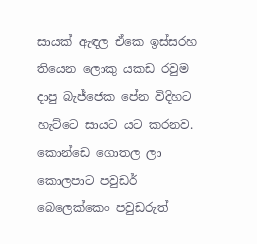සායක් ඇඳල ඒකෙ ඉස්සරහ තියෙන ලොකු යකඩ රවුම දාපු බැජ්ජෙක පේන විදිහට හැට්ටෙ සායට යට කරනව. කොන්ඩෙ ගොතල ලා කොලපාට පවුඩර් බෙලෙක්කෙං පවුඩරුත්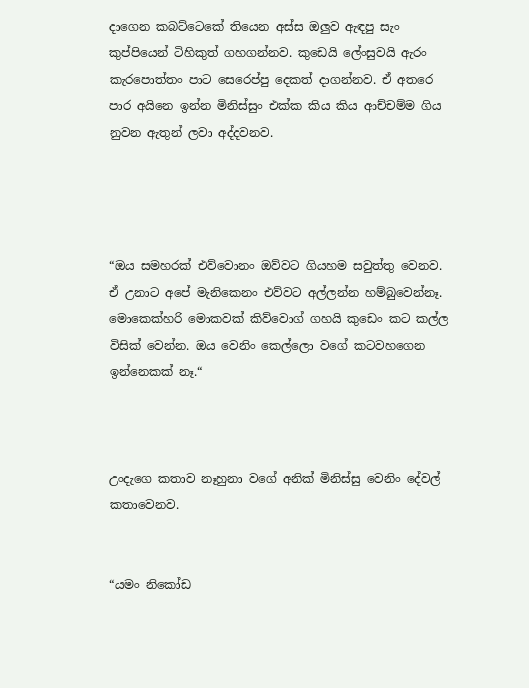දාගෙන කබට්ටෙකේ තියෙන අස්ස ඔලුව ඇඳපු සැං කුප්පියෙන් ටිහිකුත් ගහගන්නව. කුඩෙයි ලේංසුවයි ඇරං කැරපොත්තං පාට සෙරෙප්පු දෙකත් දාගන්නව. ඒ අතරෙ පාර අයිනෙ ඉන්න මිනිස්සුං එක්ක කිය කිය ආච්චම්ම ගිය නුවන ඇතුන් ලවා අද්දවනව.




“ඔය සමහරක් එව්වොනං ඔව්වට ගියහම සවුත්තු වෙනව. ඒ උනාට අපේ මැනිකෙනං එව්වට අල්ලන්න හම්බුවෙන්නෑ. මොකෙක්හරි මොකවක් කිව්වොග් ගහයි කුඩෙං කට කල්ල විසික් වෙන්න. ඔය වෙනිං කෙල්ලො වගේ කටවහගෙන ඉන්නෙකක් නෑ.“



උංදැගෙ කතාව නෑහුනා වගේ අනික් මිනිස්සු වෙනිං දේවල් කතාවෙනව.


“යමං නිකෝඩ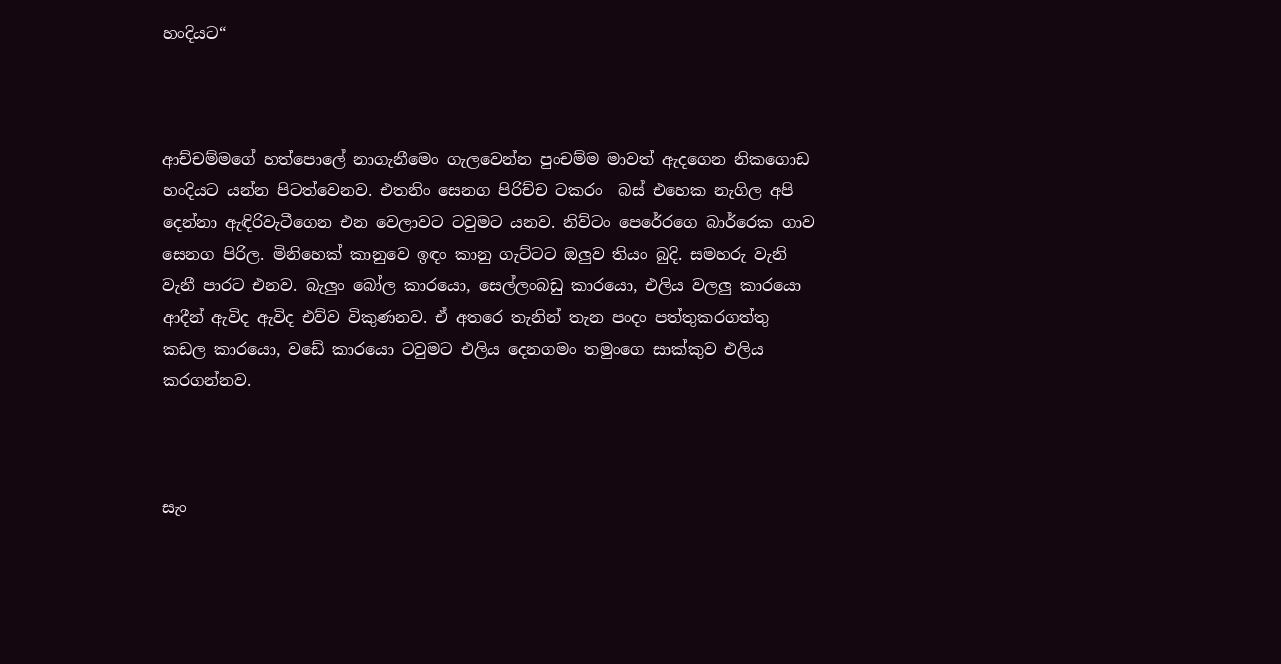හංදියට“



ආච්චම්මගේ හත්පොලේ නාගැනීමෙං ගැලවෙන්න පුංචම්ම මාවත් ඇදගෙන නිකගොඩ හංදියට යන්න පිටත්වෙනව. එතනිං සෙනග පිරිච්ච ටකරං  බස් එහෙක නැගිල අපි දෙන්නා ඇඳිරිවැටීගෙන එන වෙලාවට ටවුමට යනව. නිව්ටං පෙරේරගෙ බාර්රෙක ගාව සෙනග පිරිල. මිනිහෙක් කානුවෙ ඉඳං කානු ගැට්ටට ඔලුව තියං බුදි. සමහරු වැනි වැනී පාරට එනව. බැලුං බෝල කාරයො, සෙල්ලංබඩු කාරයො, එලිය වලලු කාරයො ආදීන් ඇවිද ඇවිද එව්ව විකුණනව. ඒ අතරෙ තැනින් තැන පංදං පත්තුකරගත්තු කඩල කාරයො, වඩේ කාරයො ටවුමට එලිය දෙනගමං තමුංගෙ සාක්කුව එලිය කරගන්නව.



සැං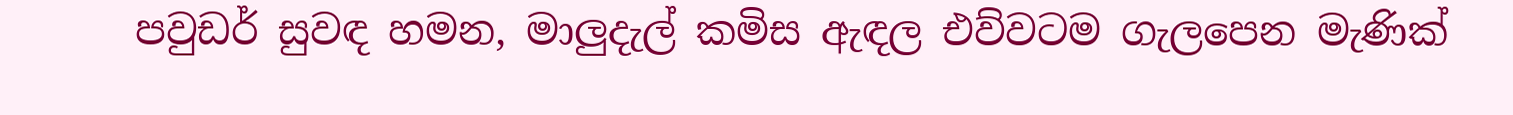පවුඩර් සුවඳ හමන, මාලුදැල් කමිස ඇඳල එව්වටම ගැලපෙන මැණික්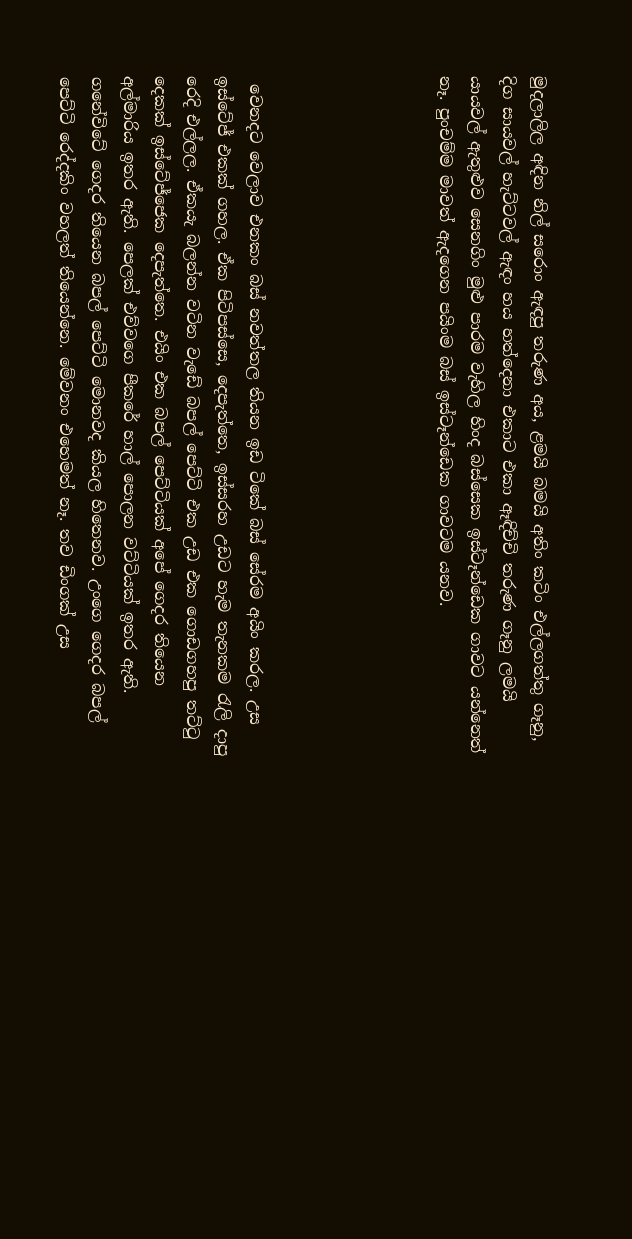මුදලාලිල අඳින නිල් සරොං ඇඳපු තරුණ අය, ළමයි බමයි අතිං කටිං එල්ලගත්තු ගෑනු, දිග සායවල් හැට්ටවල් ඇඳං හය හත්දෙනා එකාට එකා ඈඳිච්චි තරුණ ගෑනු ලමයි යායවල් ඇතුළුව සෙනගිං මුළු පාරම වැහිල හිංද බස්සෙක ඉස්ටෑන්ඩෙක ගාවට යන්නෙත් නෑ. පුංචම්ම මාවත් ඇදගෙන පයිංම බස් ඉස්ටෑන්ඩෙක ගාවටම යනව.





 වෙනදට වෙලාව එනකං බස් නවත්තල තියන ඉඩ ටිකේ බස් සේරම අයිං කරල. උස ඉස්ටේජ් එකක් ගහල. ඒක පිටිපස්සෙ, දෙපැත්තෙ, ඉස්සරහ උඩට හැම තැනකම රැලි දාපු රෙදි එල්ලල. ඒකයැ බලන්න වටින වැඩේ බපල් පෙට්ටි එක උඩ එක ගොඩගහපු තට්ටු දෙකක් ඉස්ටේජ්ජෙක දෙපැත්තෙ. එයිං එක බපල් පෙට්ටියක් අපේ ගෙදර තියෙන අල්මාරිය ඉතර ඇති. පෙලක් එව්වගෙ පීකරේ හාල් පොලන වට්ටියක් ඉතර ඇති. ගනේවිටේ ගෙදර තියෙන බපල් පෙට්ටි මොනවද කියල හිතෙනව. උංගෙ ගෙදර බපල් පෙට්ටි රෙද්දකිං වහලත් තියෙන්නෙ. මේවනං එහෙමත් නෑ. තව ඩිංගක් උස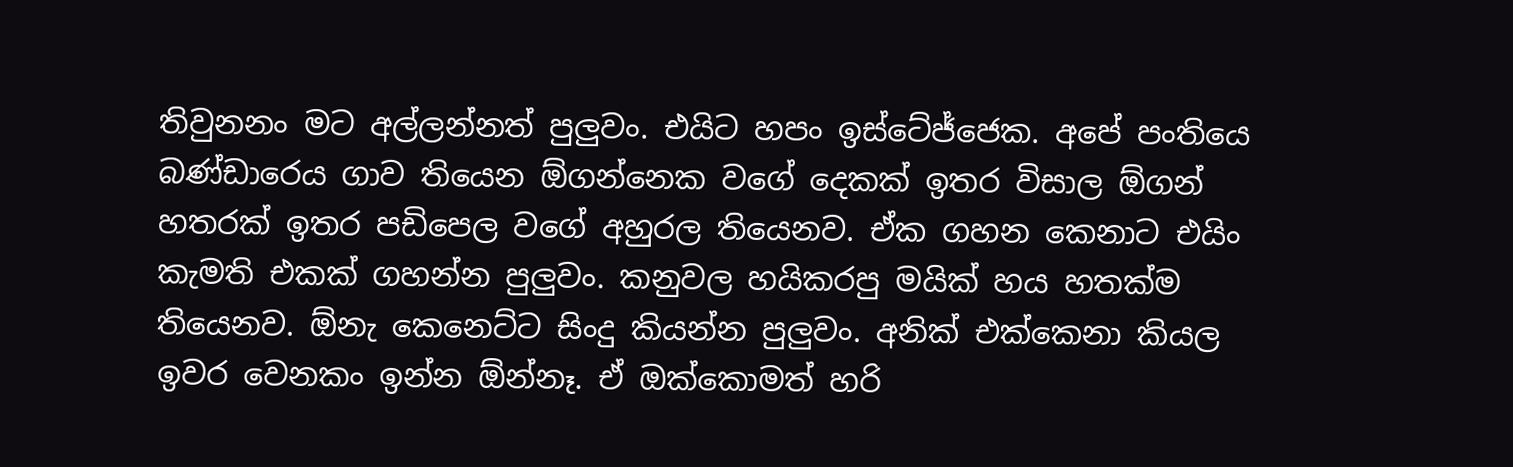තිවුනනං මට අල්ලන්නත් පුලුවං. එයිට හපං ඉස්ටේජ්ජෙක. අපේ පංතියෙ බණ්ඩාරෙය ගාව තියෙන ඕගන්නෙක වගේ දෙකක් ඉතර විසාල ඕගන් හතරක් ඉතර පඩිපෙල වගේ අහුරල තියෙනව. ඒක ගහන කෙනාට එයිං කැමති එකක් ගහන්න පුලුවං. කනුවල හයිකරපු මයික් හය හතක්ම තියෙනව. ඕනැ කෙනෙට්ට සිංදු කියන්න පුලුවං. අනික් එක්කෙනා කියල ඉවර වෙනකං ඉන්න ඕන්නෑ. ඒ ඔක්කොමත් හරි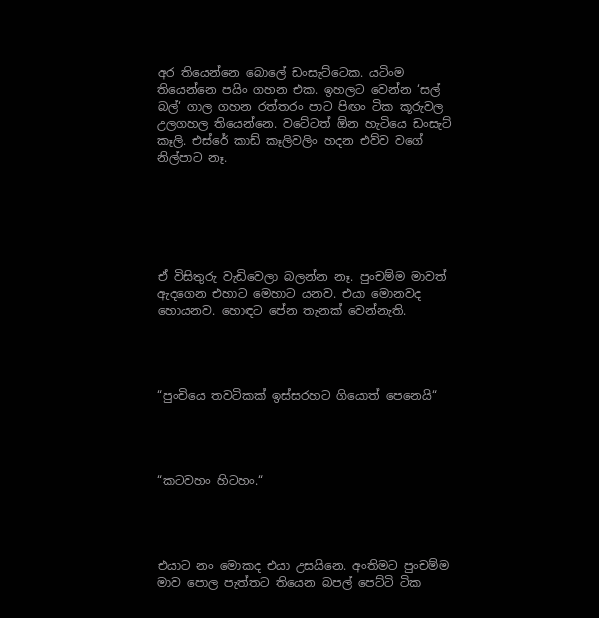අර තියෙන්නෙ බොලේ ඩංසැට්ටෙක. යටිංම තියෙන්නෙ පයිං ගහන එක. ඉහලට වෙන්න ‘සල් බල්‘ ගාල ගහන රත්තරං පාට පිඟං ටික කූරුවල උලගහල තියෙන්නෙ. වටේටත් ඕන හැටියෙ ඩංසැට් කෑලි. එස්රේ කාඩ් කෑලිවලිං හදන එව්ව වගේ නිල්පාට නෑ.






ඒ විසිතුරු වැඩිවෙලා බලන්න නෑ. පුංචම්ම මාවත් ඇදගෙන එහාට මෙහාට යනව. එයා මොනවද හොයනව. හොඳට පේන තැනක් වෙන්නැති.




“පුංචියෙ තවටිකක් ඉස්සරහට ගියොත් පෙනෙයි“




“කටවහං හිටහං.“




එයාට නං මොකද එයා උසයිනෙ. අංතිමට පුංචම්ම මාව පොල පැත්තට තියෙන බපල් පෙට්ටි ටික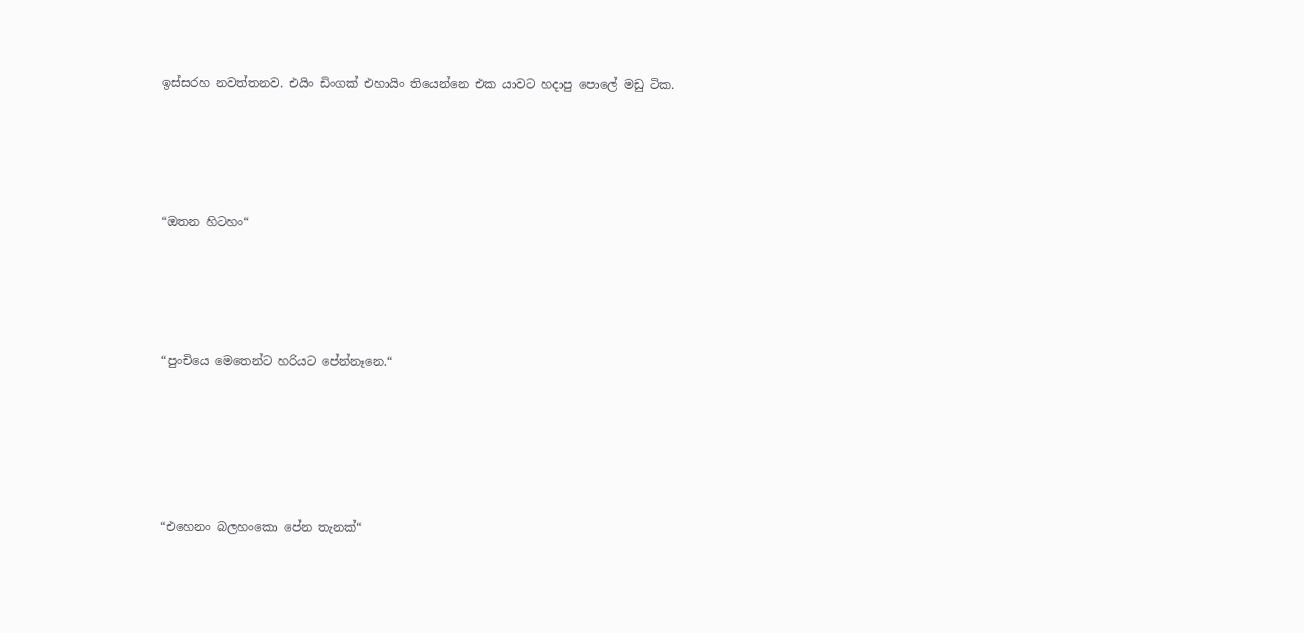ඉස්සරහ නවත්තනව. එයිං ඩිංගක් එහායිං තියෙන්නෙ එක යාවට හදාපු පොලේ මඩු ටික.




“ඔතන හිටහං“




“පුංචියෙ මෙතෙන්ට හරියට පේන්නෑනෙ.“





“එහෙනං බලහංකො පේන තැනක්“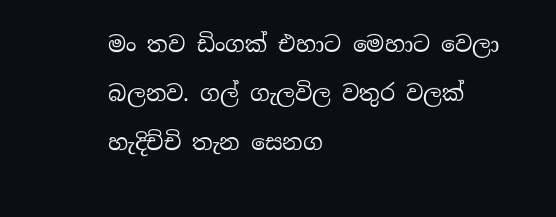මං තව ඩිංගක් එහාට මෙහාට වෙලා බලනව. ගල් ගැලවිල වතුර වලක් හැදිච්චි තැන සෙනග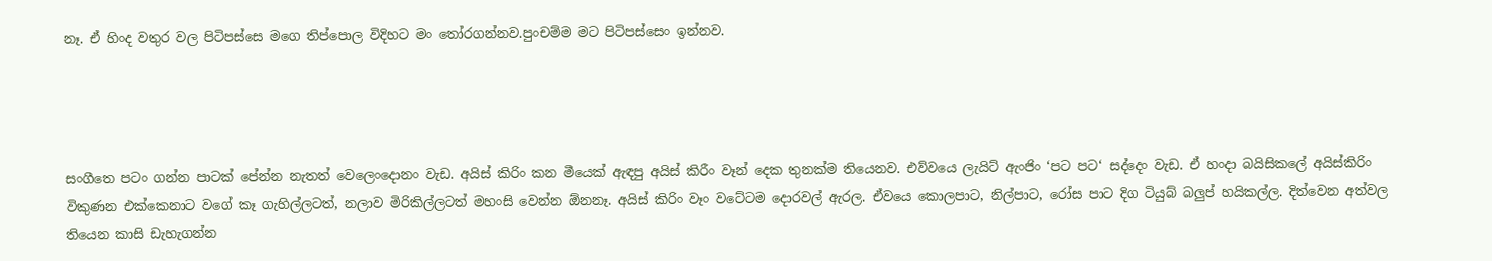නෑ. ඒ හිංද වතුර වල පිටිපස්සෙ මගෙ තිප්පොල විදිහට මං තෝරගන්නව.පුංචම්ම මට පිටිපස්සෙං ඉන්නව.




සංගීතෙ පටං ගන්න පාටක් පේන්න නැතත් වෙලෙංදොනං වැඩ. අයිස් කිරිං කන මීයෙක් ඇඳපු අයිස් කිරීං වෑන් දෙක තුනක්ම තියෙනව. එව්වයෙ ලැයිට් ඇංජිං ‘පට පට‘ සද්දෙං වැඩ. ඒ හංදා බයිසිකලේ අයිස්කිරිං විකුණන එක්කෙනාට වගේ කෑ ගැහිල්ලටත්, නලාව මිරිකිල්ලටත් මහංසි වෙන්න ඕනනෑ. අයිස් කිරිං වෑං වටේටම දොරවල් ඇරල. ඒවයෙ කොලපාට, නිල්පාට, රෝස පාට දිග ටියුබ් බලුප් හයිකල්ල. දිත්වෙන අත්වල තියෙන කාසි ඩැහැගන්න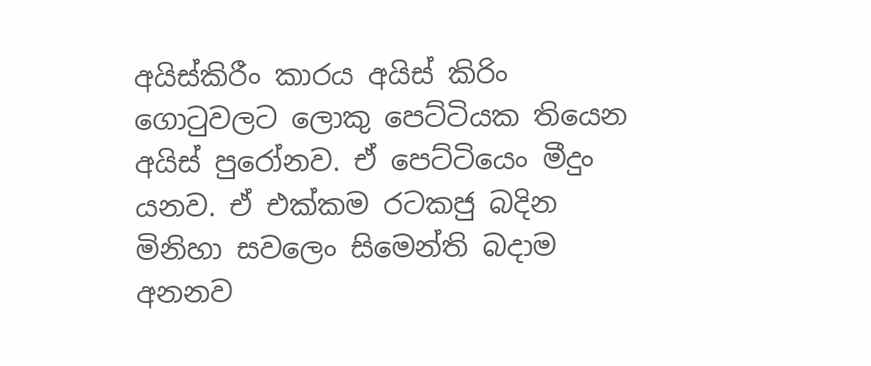අයිස්කිරීං කාරය අයිස් කිරිං ගොටුවලට ලොකු පෙට්ටියක තියෙන අයිස් පුරෝනව. ඒ පෙට්ටියෙං මීදුං යනව. ඒ එක්කම රටකජු බදින මිනිහා සවලෙං සිමෙන්ති බදාම අනනව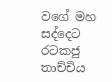වගේ මහ සද්දෙට රටකජු තාච්චිය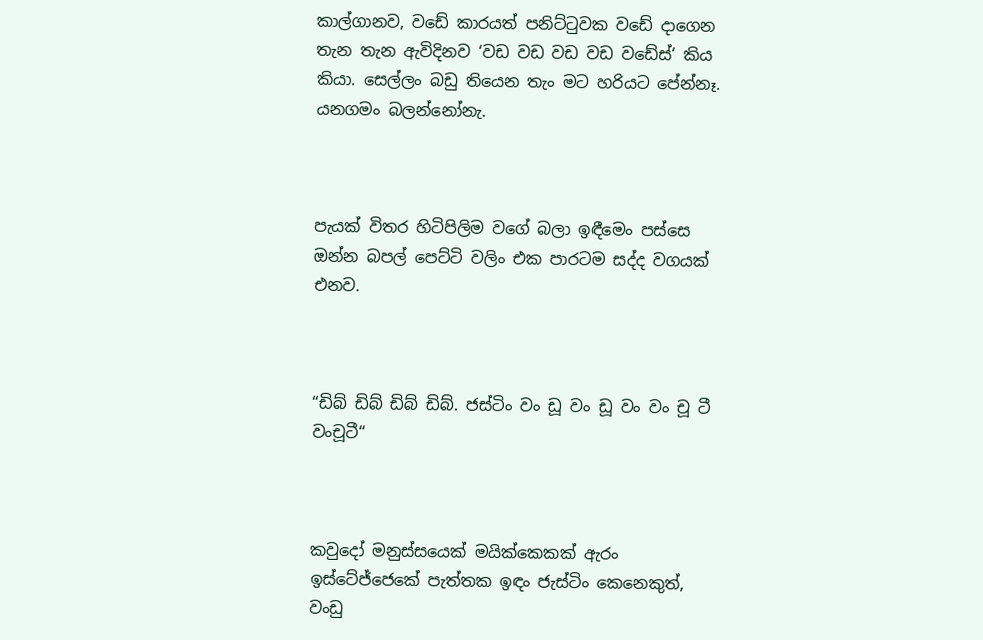කාල්ගානව, වඩේ කාරයත් පනිට්ටුවක වඩේ දාගෙන තැන තැන ඇවිදිනව ‘වඩ වඩ වඩ වඩ වඩේස්‘ කිය කියා. සෙල්ලං බඩු තියෙන තැං මට හරියට පේන්නෑ. යනගමං බලන්නෝනැ.



පැයක් විතර හිටිපිලිම වගේ බලා ඉඳීමෙං පස්සෙ ඔන්න බපල් පෙට්ටි වලිං එක පාරටම සද්ද වගයක් එනව.



“ඩිබ් ඩිබ් ඩිබ් ඩිබ්. ජස්ටිං වං ඩූ වං ඩූ වං වං චූ ටී වංචූටී“



කවුදෝ මනුස්සයෙක් මයික්කෙකක් ඇරං ඉස්ටේජ්ජෙකේ පැත්තක ඉඳං ජැස්ටිං කෙනෙකුත්, වංඩු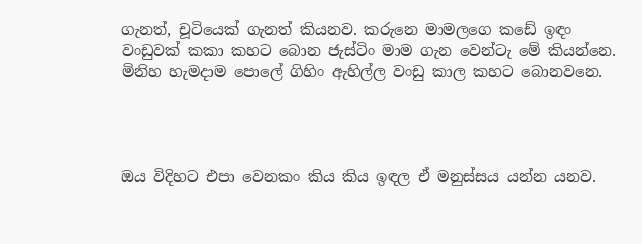ගැනත්, චූටියෙක් ගැනත් කියනව. කරුනෙ මාමලගෙ කඩේ ඉඳං වංඩුවක් කකා කහට බොන ජැස්ටිං මාම ගැන වෙන්ටැ මේ කියන්නෙ. මිනිහ හැමදාම පොලේ ගිහිං ඇහිල්ල වංඩු කාල කහට බොනවනෙ.




ඔය විදිහට එපා වෙනකං කිය කිය ඉඳල ඒ මනුස්සය යන්න යනව.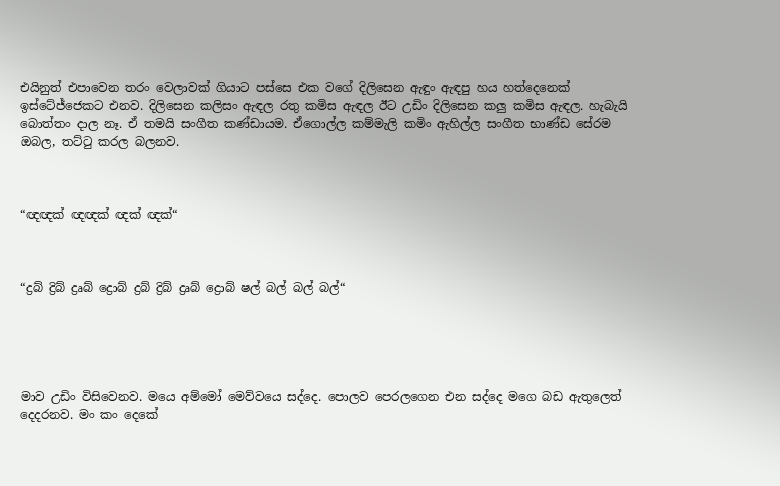එයිනුත් එපාවෙන තරං වෙලාවක් ගියාට පස්සෙ එක වගේ දිලිසෙන ඇඳුං ඇඳපු හය හත්දෙනෙක් ඉස්ටේජ්ජෙකට එනව. දිලිසෙන කලිසං ඇඳල රතු කමිස ඇඳල ඊට උඩිං දිලිසෙන කලු කමිස ඇඳල. හැබැයි බොත්තං දාල නෑ. ඒ තමයි සංගීත කණ්ඩායම. ඒගොල්ල කම්මැලි කමිං ඇහිල්ල සංගීත භාණ්ඩ සේරම ඔබල, තට්ටු කරල බලනව.



“ඥඥක් ඥඥක් ඥක් ඥක්“



“ද්‍රබ් ද්‍රිබ් ද්‍රෘබ් ද්‍රොබ් ද්‍රබ් ද්‍රිබ් ද්‍රෘබ් ද්‍රොබ් ෂල් බල් බල් බල්“





මාව උඩිං විසිවෙනව. මයෙ අම්මෝ මෙව්වයෙ සද්දෙ. පොලව පෙරලගෙන එන සද්දෙ මගෙ බඩ ඇතුලෙත් දෙදරනව. මං කං දෙකේ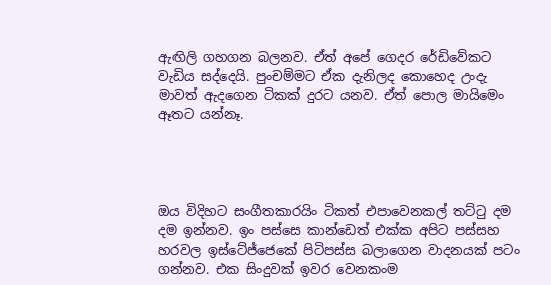ඇඟිලි ගහගන බලනව. ඒත් අපේ ගෙදර රේඩිවේකට වැඩිය සද්දෙයි. පුංචම්මට ඒක දැනිලද කොහෙද උංදැ මාවත් ඇදගෙන ටිකක් දුරට යනව. ඒත් පොල මායිමෙං ඈතට යන්නෑ.




ඔය විදිහට සංගීතකාරයිං ටිකත් එපාවෙනකල් තට්ටු දම දම ඉන්නව. ඉං පස්සෙ කාන්ඩෙත් එක්ක අපිට පස්සහ හරවල ඉස්ටේජ්ජෙකේ පිටිපස්ස බලාගෙන වාදනයක් පටං ගන්නව. එක සිංදුවක් ඉවර වෙනකංම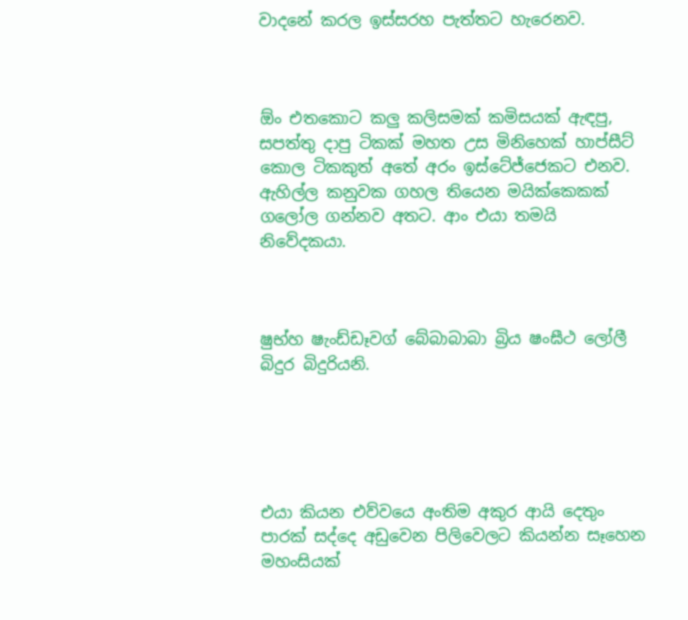වාදනේ කරල ඉස්සරහ පැත්තට හැරෙනව.



ඕං එතකොට කලු කලිසමක් කමිසයක් ඇඳපු, සපත්තු දාපු ටිකක් මහත උස මිනිහෙක් හාප්සීට් කොල ටිකකුත් අතේ අරං ඉස්ටේජ්ජෙකට එනව. ඇහිල්ල කනුවක ගහල තියෙන මයික්කෙකක් ගලෝල ගන්නව අතට. ආං එයා තමයි නිවේදකයා.



ෂුභ්හ ෂැංඩ්ඩෑවග් බේබාබාබා බ්‍රිය ෂංඝීථ ලෝලී බිදුර බිදුරියනි.





එයා කියන එව්වයෙ අංතිම අකුර ආයි දෙතුං පාරක් සද්දෙ අඩුවෙන පිලිවෙලට කියන්න සෑහෙන මහංසියක්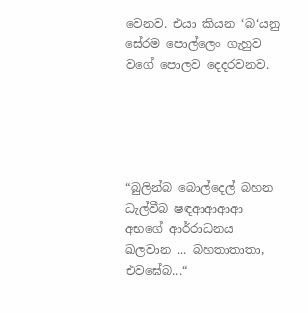වෙනව. එයා කියන ‘බ‘යනු සේරම පොල්ලෙං ගැහුව වගේ පොලව දෙදරවනව.





“බුලින්බ බොල්දෙල් බහන ධැල්වීබ ෂඳආආආආ අභගේ ආර්රාධනය ඛලවාන ... බහතාතාතා, එවඝේබ...“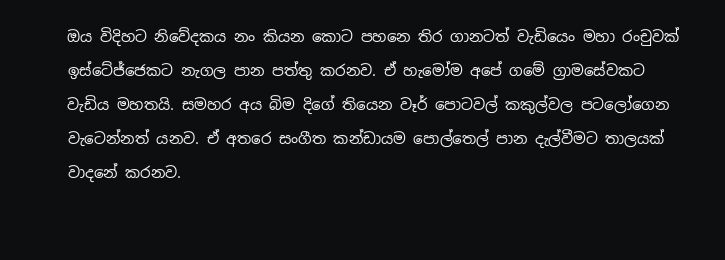ඔය විදිහට නිවේදකය නං කියන කොට පහනෙ තිර ගානටත් වැඩියෙං මහා රංචුවක් ඉස්ටේජ්ජෙකට නැගල පාන පත්තු කරනව. ඒ හැමෝම අපේ ගමේ ග්‍රාමසේවකට වැඩිය මහතයි. සමහර අය බිම දිගේ තියෙන වෑර් පොටවල් කකුල්වල පටලෝගෙන වැටෙන්නත් යනව. ඒ අතරෙ සංගීත කන්ඩායම පොල්තෙල් පාන දැල්වීමට තාලයක් වාදනේ කරනව.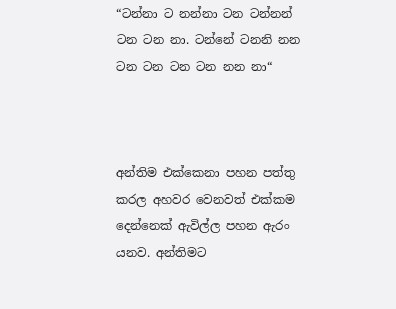“ටන්නා ට නන්නා ටන ටන්නන් ටන ටන නා. ටන්නේ ටනනි නන ටන ටන ටන ටන නන නා“



අන්තිම එක්කෙනා පහන පත්තු කරල අහවර වෙනවත් එක්කම දෙන්නෙක් ඇවිල්ල පහන ඇරං යනව. අන්තිමට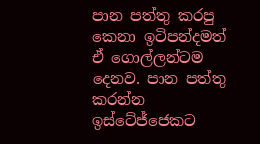පාන පත්තු කරපු කෙනා ඉටිපන්දමත් ඒ ගොල්ලන්ටම දෙනව. පාන පත්තු කරන්න ඉස්ටේජ්ජෙකට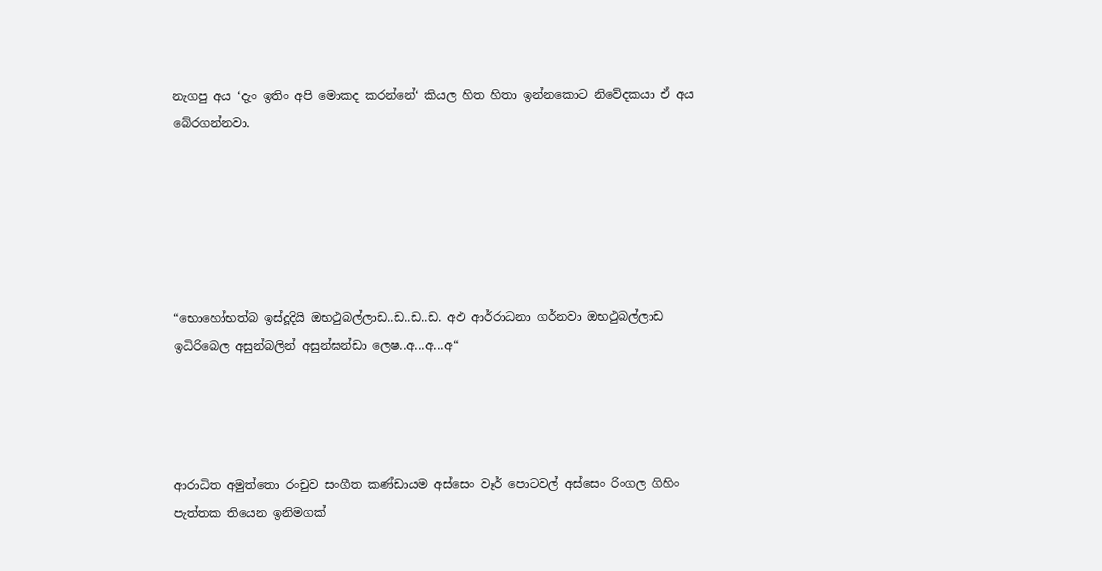නැගපු අය ‘දැං ඉතිං අපි මොකද කරන්නේ‘ කියල හිත හිතා ඉන්නකොට නිවේදකයා ඒ අය බේරගන්නවා.






“භොහෝභත්බ ඉස්දූදියි ඔභථුබල්ලාඩ..ඩ..ඩ..ඩ. අඵ ආර්රාධනා ගර්නවා ඔභථුබල්ලාඩ ඉධිරිබෙල අසුන්බලින් අසුන්ඝන්ඩා ලෙෂ..අ...අ...අ“




ආරාධිත අමුත්තො රංචුව සංගීත කණ්ඩායම අස්සෙං වෑර් පොටවල් අස්සෙං රිංගල ගිහිං පැත්තක තියෙන ඉනිමගක්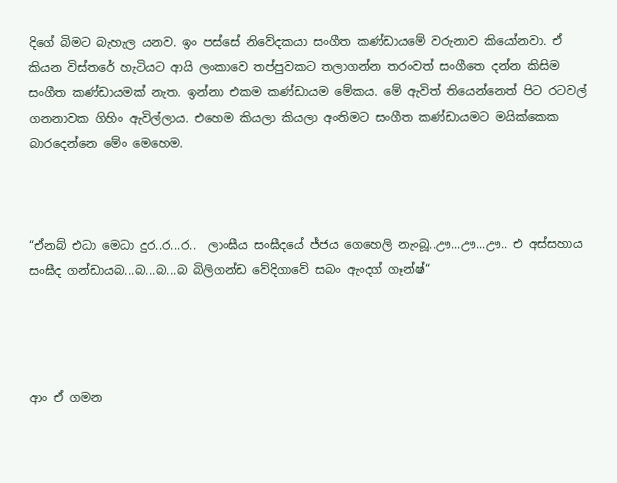දිගේ බිමට බැහැල යනව. ඉං පස්සේ නිවේදකයා සංගීත කණ්ඩායමේ වරුනාව කියෝනවා. ඒ කියන විස්තරේ හැටියට ආයි ලංකාවෙ තප්පුවකට තලාගන්න තරංවත් සංගීතෙ දන්න කිසිම සංගීත කණ්ඩායමක් නැත. ඉන්නා එකම කණ්ඩායම මේකය. මේ ඇවිත් තියෙන්නෙත් පිට රටවල් ගනනාවක ගිහිං ඇවිල්ලාය. එහෙම කියලා කියලා අංතිමට සංගීත කණ්ඩායමට මයික්කෙක බාරදෙන්නෙ මේං මෙහෙම.



“ඒනබ් එධා මෙධා දුර..ර...ර..  ලාංඝීය සංඝීදයේ ජ්ජය ගෙහෙලි නැංබූ..ඌ...ඌ...ඌ.. එ අස්සහාය සංඝීද ගන්ඩායබ...බ...බ...බ බිලිගන්ඩ වේදිගාවේ සබං ඇංදග් ගෑන්ෂ්“




ආං ඒ ගමන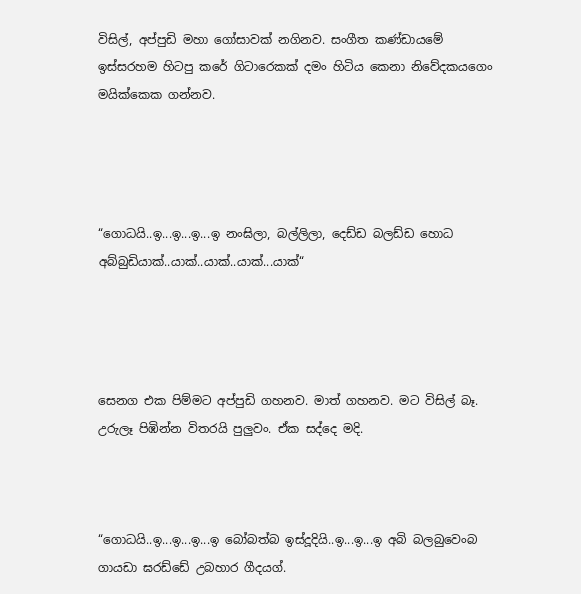විසිල්, අප්පුඩි මහා ගෝසාවක් නගිනව. සංගීත කණ්ඩායමේ ඉස්සරහම හිටපු කරේ ගිටාරෙකක් දමං හිටිය කෙනා නිවේදකයගෙං මයික්කෙක ගන්නව.




“ගොධයි..ඉ...ඉ...ඉ...ඉ නංඝිලා, බල්ලිලා, දෙඩ්ඩ බලඩ්ඩ හොධ අබ්බුඩියාක්..යාක්..යාක්..යාක්...යාක්“




සෙනග එක පිම්මට අප්පුඩි ගහනව. මාත් ගහනව. මට විසිල් බෑ. උරුලෑ පිඹින්න විතරයි පුලුවං. ඒක සද්දෙ මදි.



“ගොධයි..ඉ...ඉ...ඉ...ඉ බෝබත්බ ඉස්දූදියි..ඉ...ඉ...ඉ අබි බලබුවෙංබ ගායඩා ඝරඩ්ඩේ උබහාර ගීදයග්.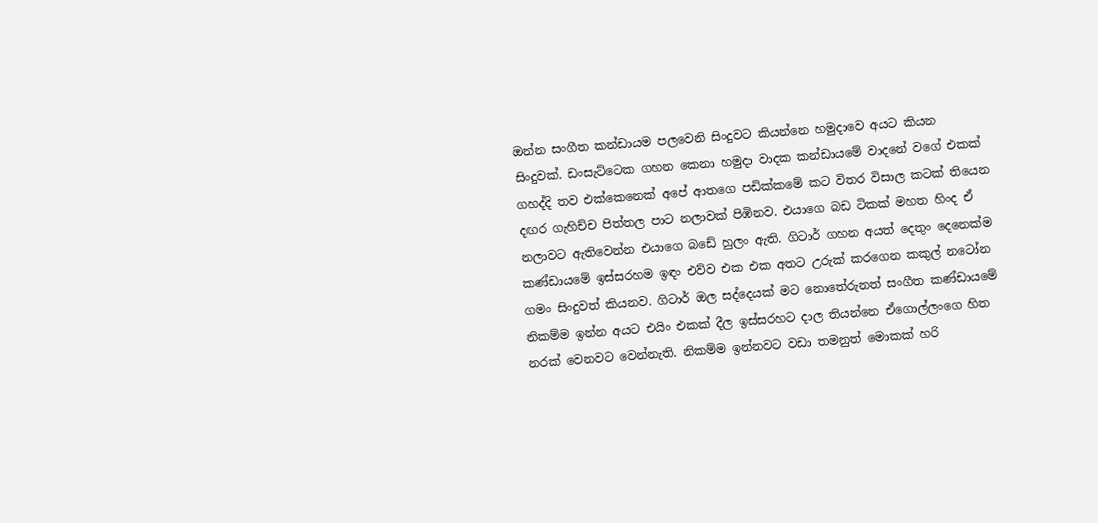ඔන්න සංගීත කන්ඩායම පලවෙනි සිංදුවට කියන්නෙ හමුදාවෙ අයට කියන සිංදුවක්. ඩංසැට්ටෙක ගහන කෙනා හමුදා වාදක කන්ඩායමේ වාදනේ වගේ එකක් ගහද්දි තව එක්කෙනෙක් අපේ ආතගෙ පඩික්කමේ කට විතර විසාල කටක් තියෙන දඟර ගැහිච්ච පිත්තල පාට නලාවක් පිඹිනව. එයාගෙ බඩ ටිකක් මහත හිංද ඒ නලාවට ඇතිවෙන්න එයාගෙ බඩේ හුලං ඇති. ගිටාර් ගහන අයත් දෙතුං දෙනෙක්ම කණ්ඩායමේ ඉස්සරහම ඉඳං එව්ව එක එක අතට උරුක් කරගෙන කකුල් නටෝන ගමං සිංදුවත් කියනව. ගිටාර් ඔල සද්දෙයක් මට නොතේරුනත් සංගීත කණ්ඩායමේ නිකම්ම ඉන්න අයට එයිං එකක් දීල ඉස්සරහට දාල තියන්නෙ ඒගොල්ලංගෙ හිත නරක් වෙනවට වෙන්නැති. නිකම්ම ඉන්නවට වඩා තමනුත් මොකක් හරි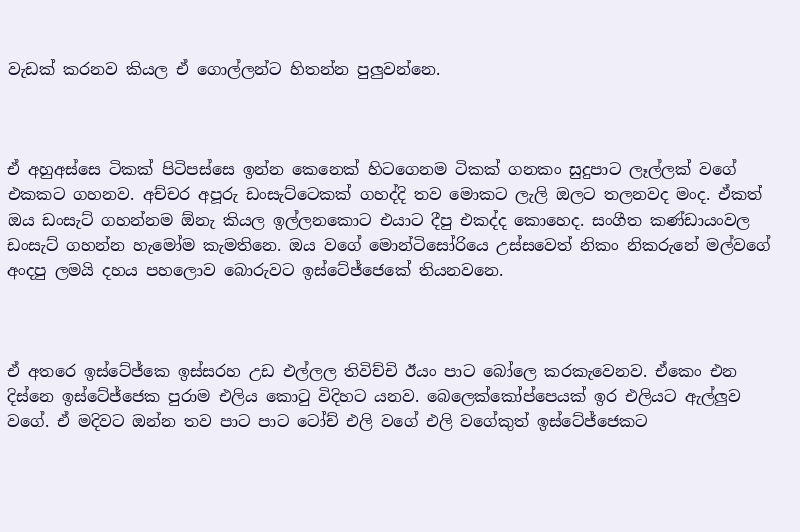වැඩක් කරනව කියල ඒ ගොල්ලන්ට හිතන්න පුලුවන්නෙ.



ඒ අහුඅස්සෙ ටිකක් පිටිපස්සෙ ඉන්න කෙනෙක් හිටගෙනම ටිකක් ගනකං සුදුපාට ලෑල්ලක් වගේ එකකට ගහනව. අච්චර අපූරු ඩංසැට්ටෙකක් ගහද්දි තව මොකට ලැලි ඔලට තලනවද මංද. ඒකත් ඔය ඩංසැට් ගහන්නම ඕනැ කියල ඉල්ලනකොට එයාට දීපු එකද්ද කොහෙද. සංගීත කණ්ඩායංවල ඩංසැට් ගහන්න හැමෝම කැමතිනෙ. ඔය වගේ මොන්ටිසෝරියෙ උස්සවෙත් නිකං නිකරුනේ මල්වගේ අංදපු ලමයි දහය පහලොව බොරුවට ඉස්ටේජ්ජෙකේ තියනවනෙ.



ඒ අතරෙ ඉස්ටේජ්කෙ ඉස්සරහ උඩ එල්ලල තිවිච්චි ඊයං පාට බෝලෙ කරකැවෙනව. ඒකෙං එන දිස්නෙ ඉස්ටේජ්ජෙක පුරාම එලිය කොටු විදිහට යනව. බෙලෙක්කෝප්පෙයක් ඉර එලියට ඇල්ලුව වගේ. ඒ මදිවට ඔන්න තව පාට පාට ටෝච් එලි වගේ එලි වගේකුත් ඉස්ටේජ්ජෙකට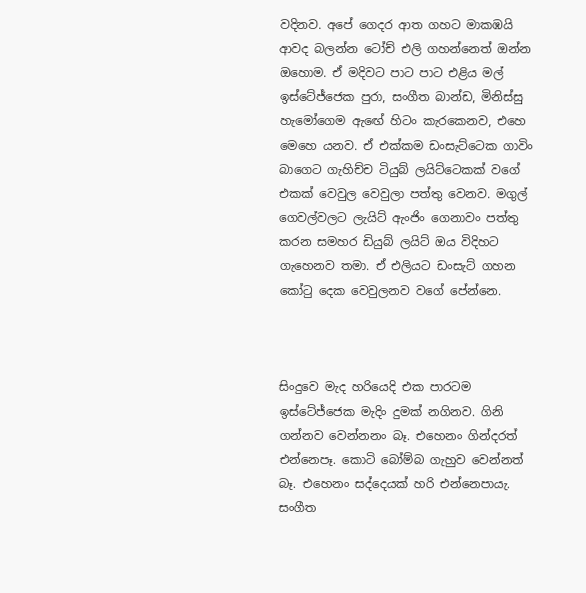වදිනව. අපේ ගෙදර ආත ගහට මාකඹයි ආවද බලන්න ටෝච් එලි ගහන්නෙත් ඔන්න ඔහොම. ඒ මදිවට පාට පාට එළිය මල් ඉස්ටේජ්ජෙක පුරා, සංගීත බාන්ඩ, මිනිස්සු හැමෝගෙම ඇඟේ හිටං කැරකෙනව, එහෙ මෙහෙ යනව. ඒ එක්කම ඩංසැට්ටෙක ගාවිං බාගෙට ගැහිච්ච ටියුබ් ලයිට්ටෙකක් වගේ එකක් වෙවුල වෙවුලා පත්තු වෙනව. මගුල් ගෙවල්වලට ලැයිට් ඇංජිං ගෙනාවං පත්තු කරන සමහර ඩියුබ් ලයිට් ඔය විදිහට ගැහෙනව තමා. ඒ එලියට ඩංසැට් ගහන කෝටු දෙක වෙවුලනව වගේ පේන්නෙ.



සිංදුවෙ මැද හරියෙදි එක පාරටම ඉස්ටේජ්ජෙක මැදිං දුමක් නගිනව. ගිනි ගන්නව වෙන්නනං බෑ. එහෙනං ගින්දරත් එන්නෙපෑ. කොටි බෝම්බ ගැහුව වෙන්නත් බෑ. එහෙනං සද්දෙයක් හරි එන්නෙපායැ. සංගීත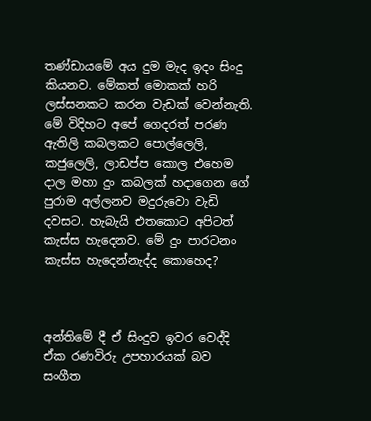තණ්ඩායමේ අය දුම මැද ඉදං සිංදු කියනව. මේකත් මොකක් හරි ලස්සනකට කරන වැඩක් වෙන්නැති. මේ විදිහට අපේ ගෙදරත් පරණ ඇතිලි කබලකට පොල්ලෙලි, කජුලෙලි, ලාඩප්ප කොල එහෙම දාල මහා දුං කබලක් හදාගෙන ගේ පුරාම අල්ලනව මදුරුවො වැඩි දවසට. හැබැයි එතකොට අපිටත් කැස්ස හැදෙනව. මේ දුං පාරටනං කැස්ස හැදෙන්නැද්ද කොහෙද?



අන්තිමේ දී ඒ සිංදුව ඉවර වෙද්දි ඒක රණවිරු උපහාරයක් බව සංගීත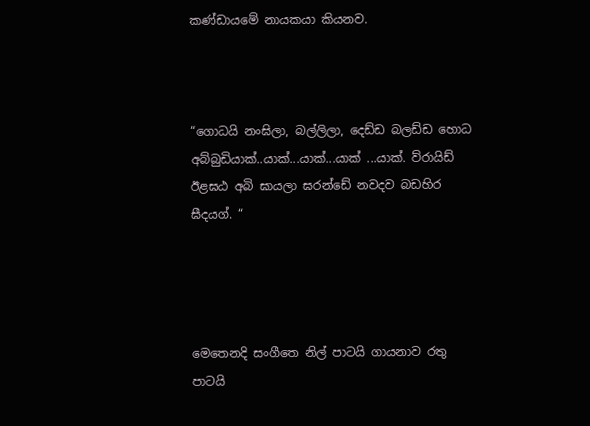කණ්ඩායමේ නායකයා කියනව.



“ගොධයි නංඝිලා, බල්ලිලා, දෙඩ්ඩ බලඩ්ඩ හොධ අබ්බුඩියාක්..යාක්...යාක්...යාක් ...යාක්. ව්රායිඩ් ඊළඝඨ අබි ඝායලා ඝරන්ඩේ නවදව බඩහිර ඝීදයග්. “




මෙතෙනදි සංගීතෙ නිල් පාටයි ගායනාව රතු පාටයි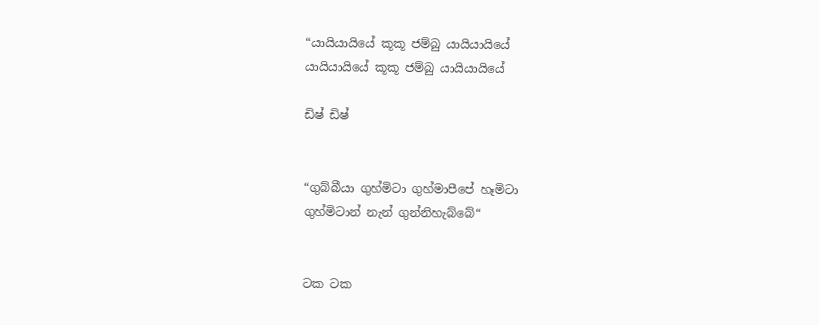“යායියායියේ කූකූ ජම්බු යායියායියේ
යායියායියේ කූකූ ජම්බු යායියායියේ

ඩිෂ් ඩිෂ්


“ගුබ්බීයා ගුහ්මිටා ගුහ්මාපීපේ හෑමිටා
ගුහ්මිටාන් නැන් ගුන්නිහැබ්බේ“


ටක ටක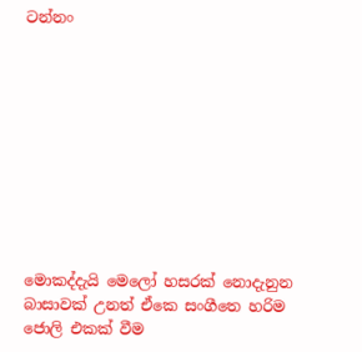ටන්නං










මොකද්දැයි මෙලෝ හසරක් නොදැනුන බාසාවක් උනත් ඒකෙ සංගීතෙ හරිම ජොලි එකක් වීම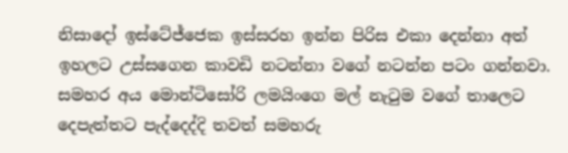නිසාදෝ ඉස්ටේජ්ජෙක ඉස්සරහ ඉන්න පිරිස එකා දෙන්නා අත් ඉහලට උස්සගෙන කාවඩි නටන්නා වගේ නටන්න පටං ගන්නවා. සමහර අය මොන්ටිසෝරි ලමයිංගෙ මල් නැටුම වගේ තාලෙට දෙපැත්තට පැද්දෙද්දි තවත් සමහරු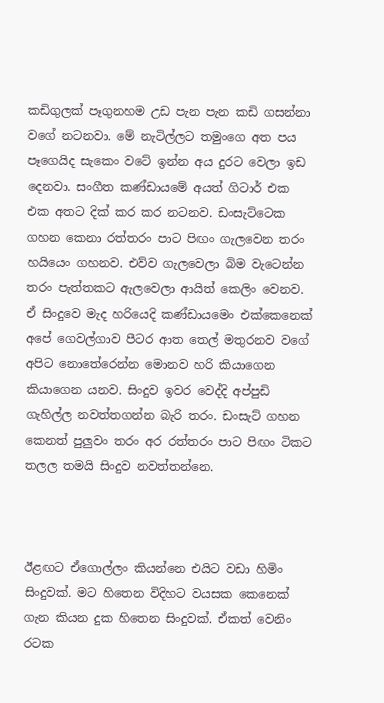කඩිගුලක් පෑගුනහම උඩ පැන පැන කඩි ගසන්නා වගේ නටනවා. මේ නැටිල්ලට තමුංගෙ අත පය පෑගෙයිද සැකෙං වටේ ඉන්න අය දුරට වෙලා ඉඩ දෙනවා. සංගීත කණ්ඩායමේ අයත් ගිටාර් එක එක අතට දික් කර කර නටනව. ඩංසැට්ටෙක ගහන කෙනා රත්තරං පාට පිඟං ගැලවෙන තරං හයියෙං ගහනව. එව්ව ගැලවෙලා බිම වැටෙන්න තරං පැත්තකට ඇලවෙලා ආයිත් කෙලිං වෙනව. ඒ සිංදුවෙ මැද හරියෙදි කණ්ඩායමෙං එක්කෙනෙක් අපේ ගෙවල්ගාව පීටර ආත තෙල් මතුරනව වගේ අපිට නොතේරෙන්න මොනව හරි කියාගෙන කියාගෙන යනව. සිංදුව ඉවර වෙද්දි අප්පුඩි ගැහිල්ල නවත්තගන්න බැරි තරං. ඩංසැට් ගහන කෙනත් පුලුවං තරං අර රත්තරං පාට පිඟං ටිකට තලල තමයි සිංදුව නවත්තන්නෙ.



ඊළඟට ඒගොල්ලං කියන්නෙ එයිට වඩා හිමිං සිංදුවක්. මට හිතෙන විදිහට වයසක කෙනෙක් ගැන කියන දුක හිතෙන සිංදුවක්. ඒකත් වෙනිං රටක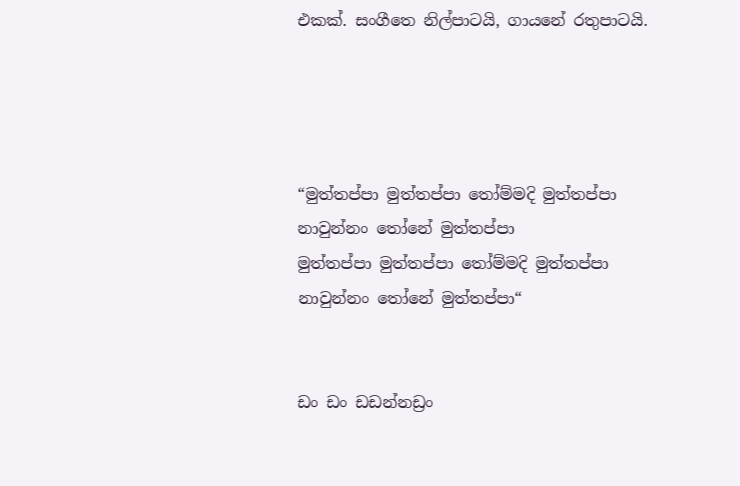එකක්. සංගීතෙ නිල්පාටයි, ගායනේ රතුපාටයි.




“මුත්තප්පා මුත්තප්පා තෝම්මදි මුත්තප්පා
නාවුන්නං තෝනේ මුත්තප්පා
මුත්තප්පා මුත්තප්පා තෝම්මදි මුත්තප්පා
නාවුන්නං තෝනේ මුත්තප්පා“


ඩං ඩං ඩඩන්නඩ්‍රං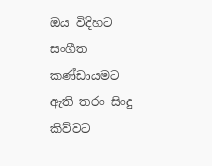ඔය විදිහට සංගීත කණ්ඩායමට ඇති තරං සිංදු කිව්වට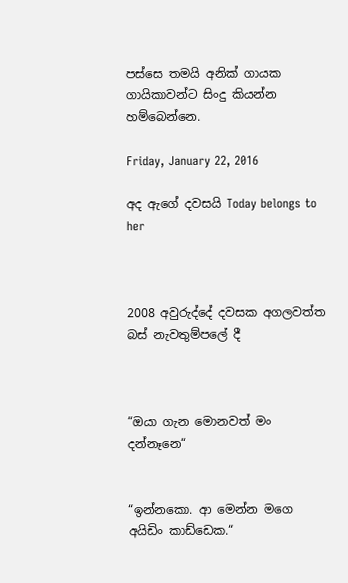පස්සෙ තමයි අනික් ගායක ගායිකාවන්ට සිංදු කියන්න හම්බෙන්නෙ.

Friday, January 22, 2016

අද ඇගේ දවසයි Today belongs to her



2008 අවුරුද්දේ දවසක අගලවත්ත බස් නැවතුම්පලේ දී



“ඔයා ගැන මොනවත් මං දන්නෑනෙ“


“ඉන්නකො. ආ මෙන්න මගෙ අයිඩිං කාඩ්ඩෙක.“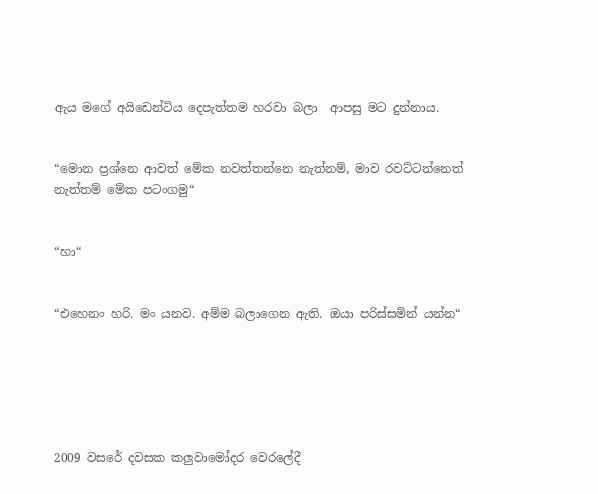ඇය මගේ අයිඩෙන්ටිය දෙපැත්තම හරවා බලා  ආපසු මට දුන්නාය.


“මොන ප්‍රශ්නෙ ආවත් මේක නවත්තන්නෙ නැත්නම්, මාව රවට්ටන්නෙත් නැත්තම් මේක පටංගමු“


“හා“


“එහෙනං හරි. මං යනව. අම්ම බලාගෙන ඇති. ඔයා පරිස්සමින් යන්න“






2009 වසරේ දවසක කලුවාමෝදර වෙරලේදී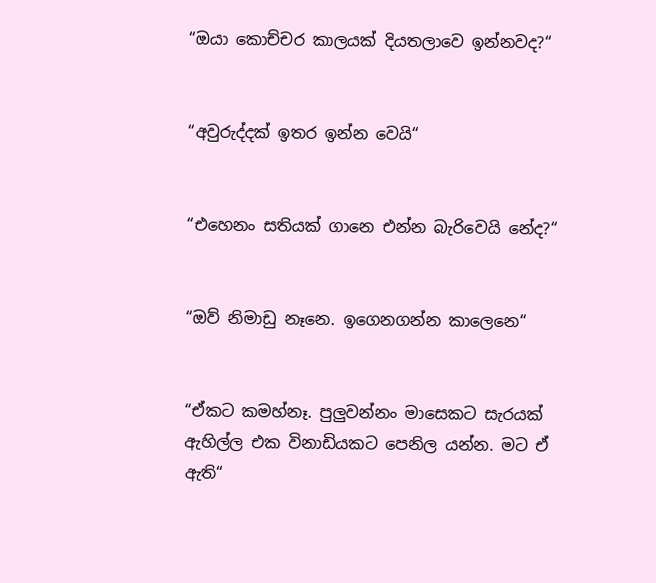“ඔයා කොච්චර කාලයක් දියතලාවෙ ඉන්නවද?“


“අවුරුද්දක් ඉතර ඉන්න වෙයි“


“එහෙනං සතියක් ගානෙ එන්න බැරිවෙයි නේද?“


“ඔව් නිමාඩු නෑනෙ. ඉගෙනගන්න කාලෙනෙ“


“ඒකට කමහ්නෑ. පුලුවන්නං මාසෙකට සැරයක් ඇහිල්ල එක විනාඩියකට පෙනිල යන්න. මට ඒ ඇති“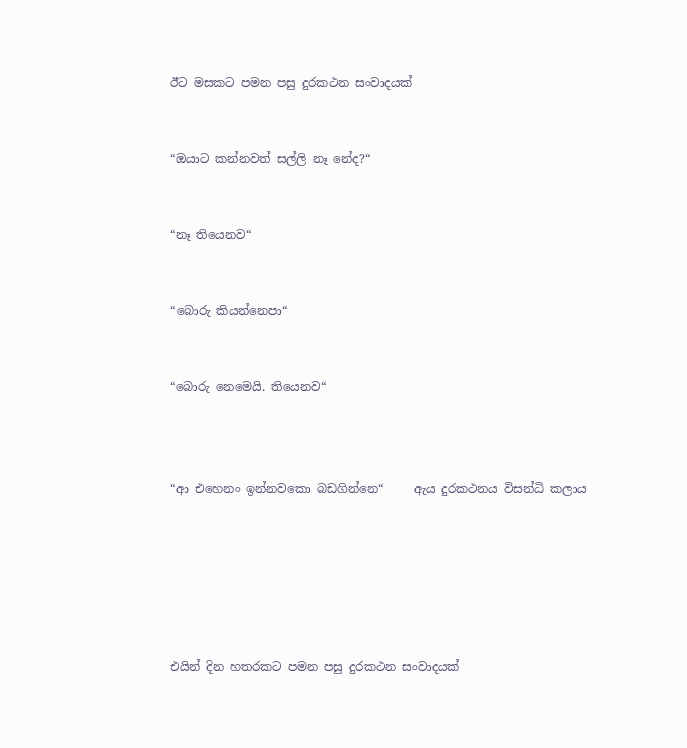ඊට මසකට පමන පසු දුරකථන සංවාදයක්


“ඔයාට කන්නවත් සල්ලි නෑ නේද?“


“නෑ තියෙනව“


“බොරු කියන්නෙපා“


“බොරු නෙමෙයි. තියෙනව“



“ආ එහෙනං ඉන්නවකො බඩගින්නෙ“     ඇය දුරකථනය විසන්ධි කලාය






එයින් දින හතරකට පමන පසු දුරකථන සංවාදයක්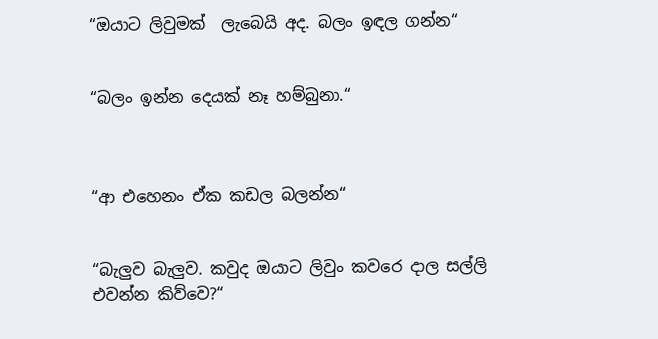“ඔයාට ලිවුමක්  ලැබෙයි අද. බලං ඉඳල ගන්න“


“බලං ඉන්න දෙයක් නෑ හම්බුනා.“



“ආ එහෙනං ඒක කඩල බලන්න“


“බැලුව බැලුව. කවුද ඔයාට ලිවුං කවරෙ දාල සල්ලි එවන්න කිව්වෙ?“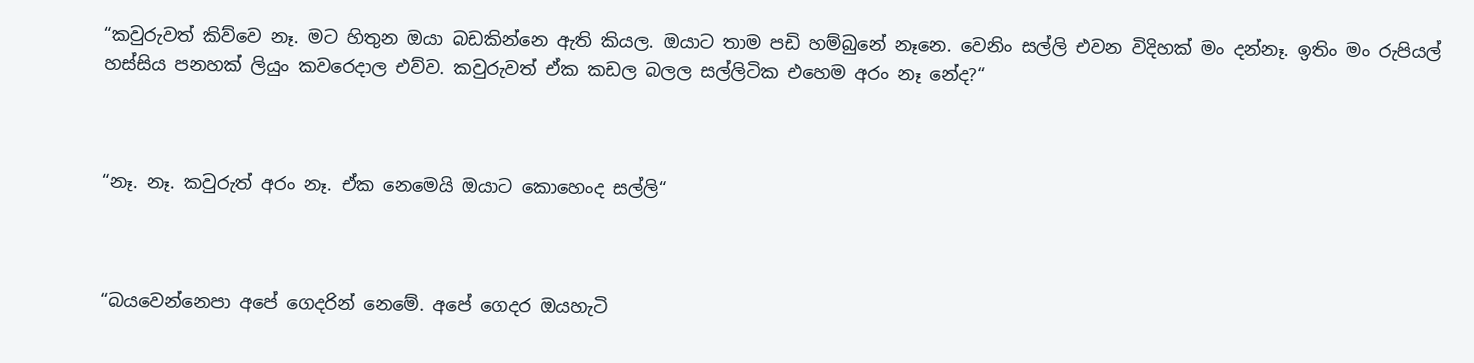“කවුරුවත් කිව්වෙ නෑ. මට හිතුන ඔයා බඩකින්නෙ ඇති කියල. ඔයාට තාම පඩි හම්බුනේ නෑනෙ. වෙනිං සල්ලි එවන විදිහක් මං දන්නෑ. ඉතිං මං රුපියල් හස්සිය පනහක් ලියුං කවරෙදාල එව්ව. කවුරුවත් ඒක කඩල බලල සල්ලිටික එහෙම අරං නෑ නේද?“



“නෑ. නෑ. කවුරුත් අරං නෑ. ඒක නෙමෙයි ඔයාට කොහෙංද සල්ලි“



“බයවෙන්නෙපා අපේ ගෙදරින් නෙමේ. අපේ ගෙදර ඔයහැටි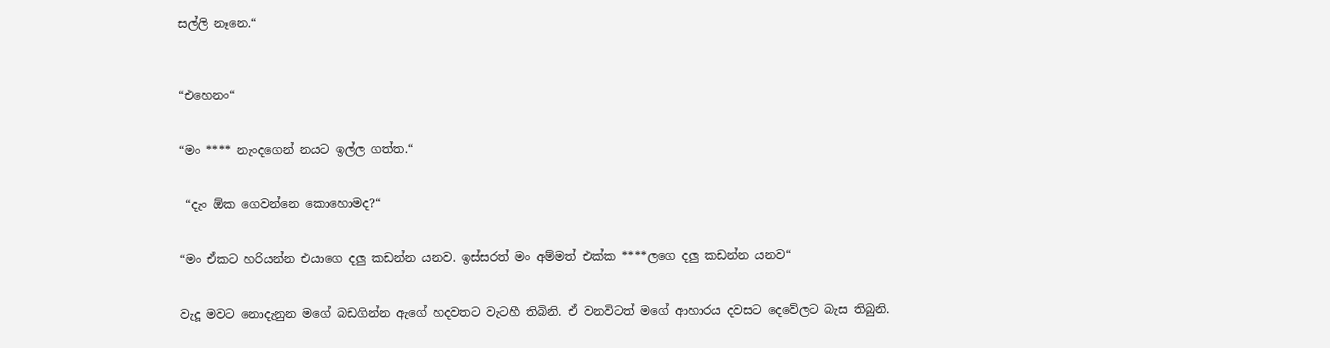සල්ලි නෑනෙ.“



“එහෙනං“


“මං **** නැංදගෙන් නයට ඉල්ල ගත්ත.“


 “දැං ඕක ගෙවන්නෙ කොහොමද?“


“මං ඒකට හරියන්න එයාගෙ දලු කඩන්න යනව. ඉස්සරත් මං අම්මත් එක්ක ****ලගෙ දලු කඩන්න යනව“


වැදූ මවට නොදැනුන මගේ බඩගින්න ඇගේ හදවතට වැටහී තිබිනි. ඒ වනවිටත් මගේ ආහාරය දවසට දෙවේලට බැස තිබුනි.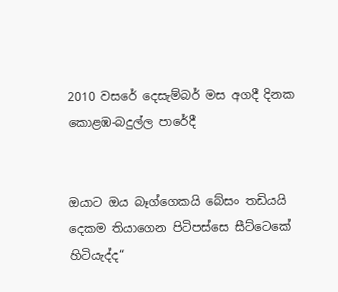2010 වසරේ දෙසැම්බර් මස අගදී දිනක කොළඹ-බදුල්ල පාරේදී


ඔයාට ඔය බෑග්ගෙකයි බේසං තඩියයි දෙකම තියාගෙන පිටිපස්සෙ සීට්ටෙකේ හිටියැද්ද“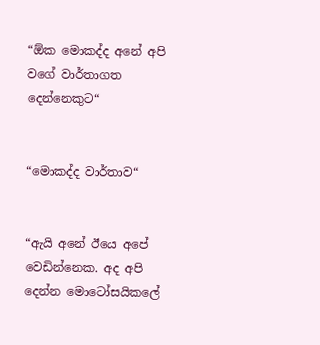“ඕක මොකද්ද අනේ අපි වගේ වාර්තාගත දෙන්නෙකුට“


“මොකද්ද වාර්තාව“


“ඇයි අනේ ඊයෙ අපේ වෙඩින්නෙක. අද අපි දෙන්න මොටෝසයිකලේ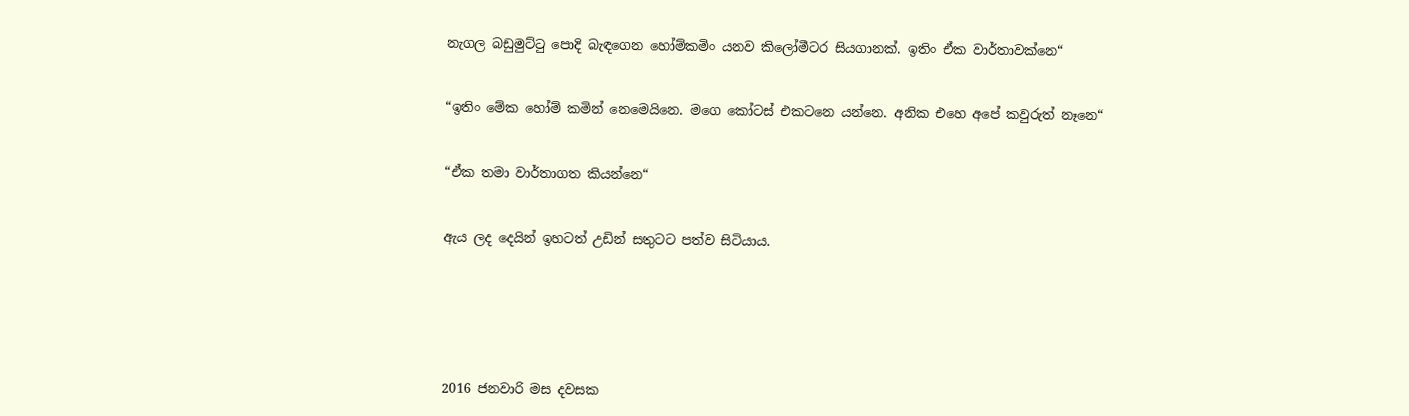නැගල බඩුමුට්ටු පොදි බැඳගෙන හෝම්කමිං යනව කිලෝමීටර සියගානක්. ඉතිං ඒක වාර්තාවක්නෙ“


“ඉතිං මේක හෝම් කමින් නෙමෙයිනෙ. මගෙ කෝටස් එකටනෙ යන්නෙ. අනික එහෙ අපේ කවුරුත් නෑනෙ“


“ඒක තමා වාර්තාගත කියන්නෙ“


ඇය ලද දෙයින් ඉහටත් උඩින් සතුටට පත්ව සිටියාය.






2016 ජනවාරි මස දවසක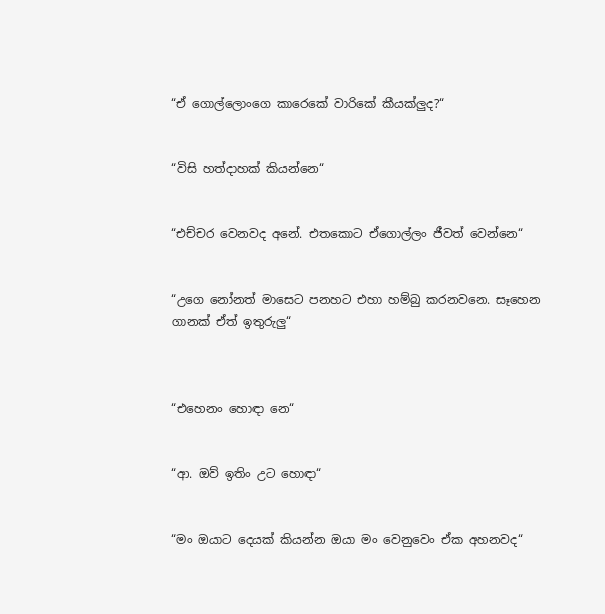“ඒ ගොල්ලොංගෙ කාරෙකේ වාරිකේ කීයක්ලුද?“


“විසි හත්දාහක් කියන්නෙ“


“එච්චර වෙනවද අනේ. එතකොට ඒගොල්ලං ජීවත් වෙන්නෙ“


“උගෙ නෝනත් මාසෙට පනහට එහා හම්බු කරනවනෙ. සෑහෙන ගානක් ඒත් ඉතුරුලු“



“එහෙනං හොඳා නෙ“


“ආ. ඔව් ඉතිං උට හොඳා“


“මං ඔයාට දෙයක් කියන්න ඔයා මං වෙනුවෙං ඒක අහනවද“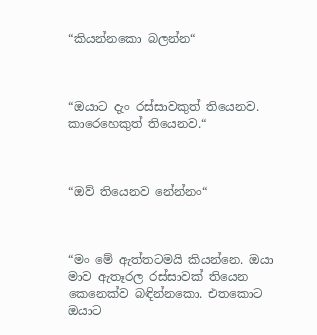“කියන්නකො බලන්න“



“ඔයාට දැං රස්සාවකුත් තියෙනව. කාරෙහෙකුත් තියෙනව.“



“ඔව් තියෙනව නේන්නං“



“මං මේ ඇත්තටමයි කියන්නෙ. ඔයා මාව ඇතෑරල රස්සාවක් තියෙන කෙනෙක්ව බඳින්නකො. එතකොට ඔයාට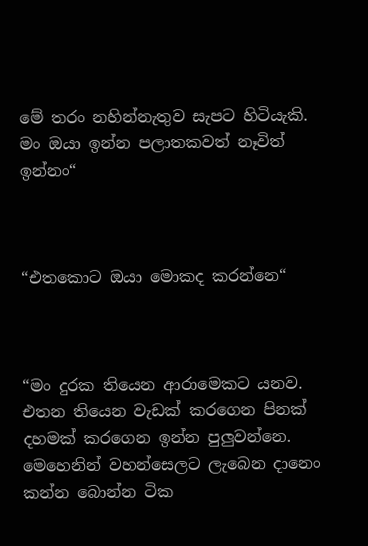මේ තරං නහින්නැතුව සැපට හිටියැකි. මං ඔයා ඉන්න පලාතකවත් නෑවිත් ඉන්නං“



“එතකොට ඔයා මොකද කරන්නෙ“



“මං දුරක තියෙන ආරාමෙකට යනව. එතන තියෙන වැඩක් කරගෙන පිනක් දහමක් කරගෙන ඉන්න පුලුවන්නෙ. මෙහෙනින් වහන්සෙලට ලැබෙන දානෙං කන්න බොන්න ටික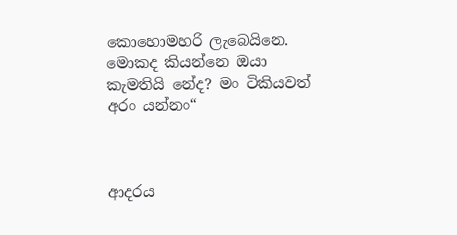කොහොමහරි ලැබෙයිනෙ. මොකද කියන්නෙ ඔයා කැමතියි නේද? මං ටිකියවත් අරං යන්නං“



ආදරය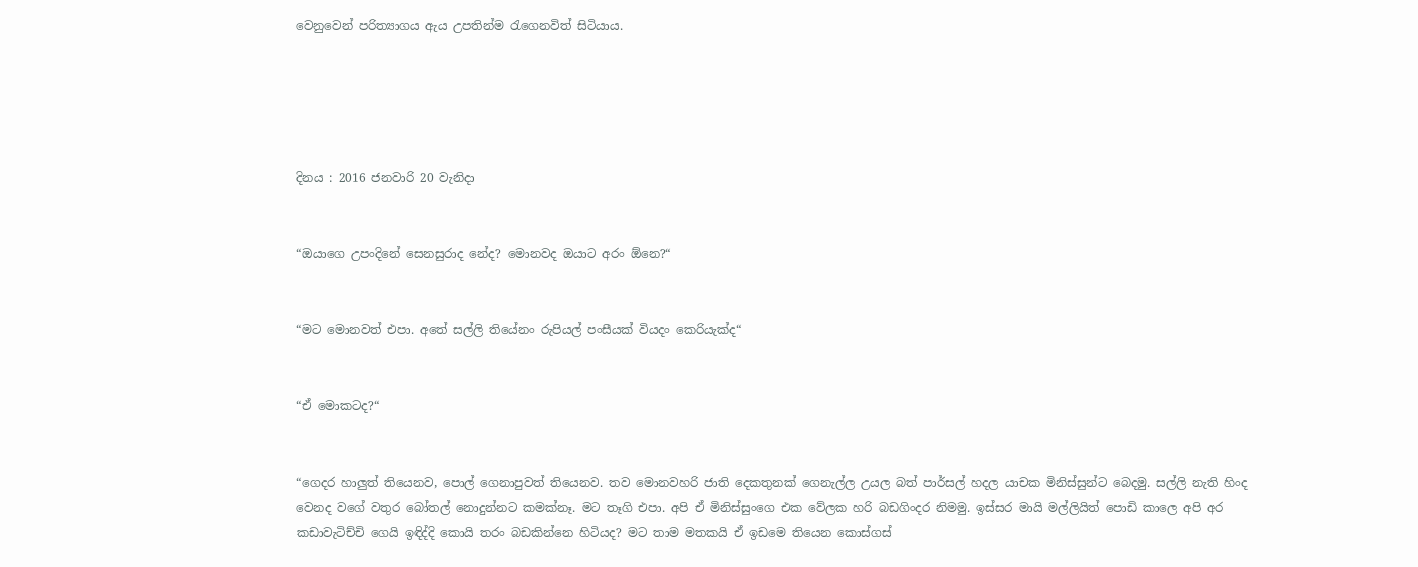වෙනුවෙන් පරිත්‍යාගය ඇය උපතින්ම රැගෙනවිත් සිටියාය.





දිනය : 2016 ජනවාරි 20 වැනිදා


“ඔයාගෙ උපංදිනේ සෙනසුරාද නේද? මොනවද ඔයාට අරං ඕනෙ?“


“මට මොනවත් එපා. අතේ සල්ලි තියේනං රුපියල් පංසීයක් වියදං කෙරියැක්ද“


“ඒ මොකටද?“


“ගෙදර හාලුත් තියෙනව, පොල් ගෙනාපුවත් තියෙනව. තව මොනවහරි ජාති දෙකතුනක් ගෙනැල්ල උයල බත් පාර්සල් හදල යාචක මිනිස්සුන්ට බෙදමු. සල්ලි නැති හිංද වෙනද වගේ වතුර බෝතල් නොදුන්නට කමක්නෑ. මට තෑගි එපා. අපි ඒ මිනිස්සුංගෙ එක වේලක හරි බඩගිංදර නිමමු. ඉස්සර මායි මල්ලියිත් පොඩි කාලෙ අපි අර කඩාවැටිච්චි ගෙයි ඉඳිද්දි කොයි තරං බඩකින්නෙ හිටියද? මට තාම මතකයි ඒ ඉඩමෙ තියෙන කොස්ගස්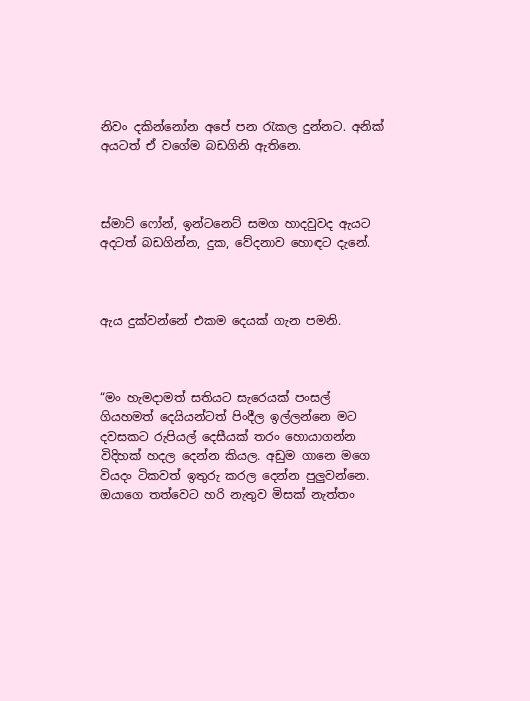නිවං දකින්නෝන අපේ පන රැකල දුන්නට. අනික් අයටත් ඒ වගේම බඩගිනි ඇතිනෙ.



ස්මාට් ෆෝන්, ඉන්ටනෙට් සමග හාදවුවද ඇයට අදටත් බඩගින්න, දුක, වේදනාව හොඳට දැනේ.



ඇය දුක්වන්නේ එකම දෙයක් ගැන පමනි.



“මං හැමදාමත් සතියට සැරෙයක් පංසල් ගියහමත් දෙයියන්ටත් පිංදීල ඉල්ලන්නෙ මට දවසකට රුපියල් දෙසීයක් තරං හොයාගන්න විදිහක් හදල දෙන්න කියල. අඩුම ගානෙ මගෙ වියදං ටිකවත් ඉතුරු කරල දෙන්න පුලුවන්නෙ. ඔයාගෙ තත්වෙට හරි නැතුව මිසක් නැත්තං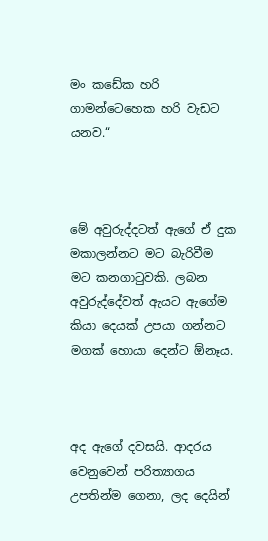මං කඩේක හරි ගාමන්ටෙහෙක හරි වැඩට යනව.“



මේ අවුරුද්දටත් ඇගේ ඒ දුක මකාලන්නට මට බැරිවීම මට කනගාටුවකි. ලබන අවුරුද්දේවත් ඇයට ඇගේම කියා දෙයක් උපයා ගන්නට මගක් හොයා දෙන්ට ඕනෑය.



අද ඇගේ දවසයි. ආදරය වෙනුවෙන් පරිත්‍යාගය උපතින්ම ගෙනා, ලද දෙයින්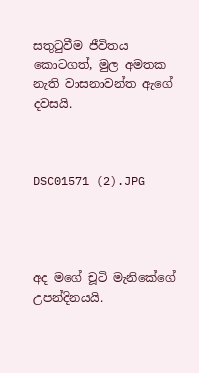සතුටුවීම ජීවිතය කොටගත්, මුල අමතක නැති වාසනාවන්ත ඇගේ දවසයි.



DSC01571 (2).JPG




අද මගේ චූටි මැනිකේගේ උපන්දිනයයි.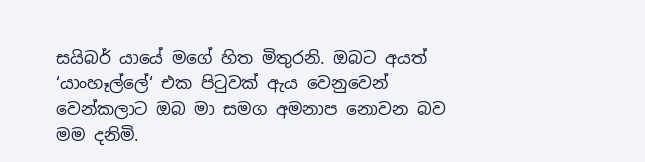සයිබර් යායේ මගේ හිත මිතුරනි. ඔබට අයත් ‘යාංහෑල්ලේ‘ එක පිටුවක් ඇය වෙනුවෙන් වෙන්කලාට ඔබ මා සමග අමනාප නොවන බව මම දනිමි.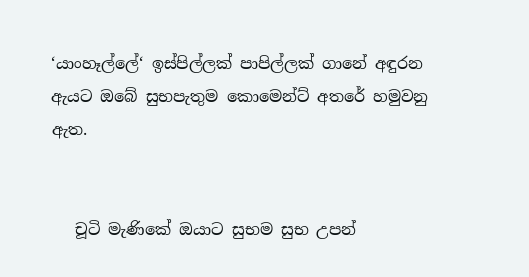‘යාංහෑල්ලේ‘ ඉස්පිල්ලක් පාපිල්ලක් ගානේ අඳුරන ඇයට ඔබේ සුභපැතුම කොමෙන්ට් අතරේ හමුවනු ඇත.


   චූටි මැණිකේ ඔයාට සුභම සුභ උපන්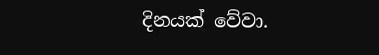දිනයක් වේවා.